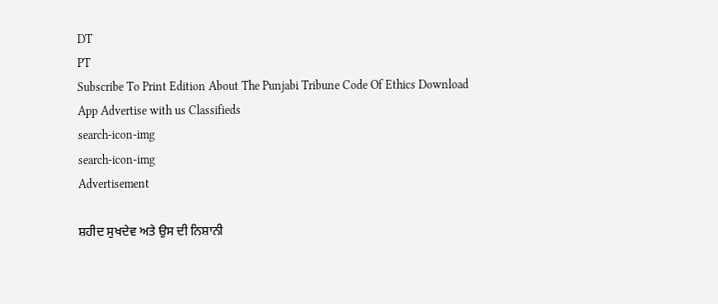DT
PT
Subscribe To Print Edition About The Punjabi Tribune Code Of Ethics Download App Advertise with us Classifieds
search-icon-img
search-icon-img
Advertisement

ਸ਼ਹੀਦ ਸੁਖਦੇਵ ਅਤੇ ਉਸ ਦੀ ਨਿਸ਼ਾਨੀ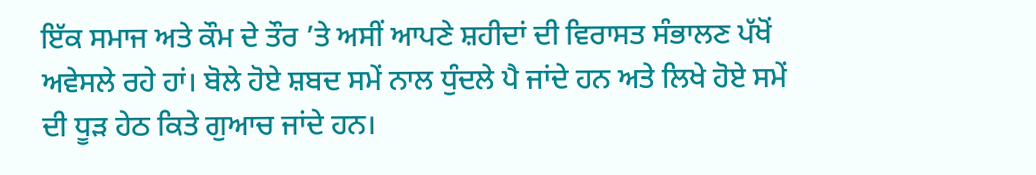ਇੱਕ ਸਮਾਜ ਅਤੇ ਕੌਮ ਦੇ ਤੌਰ ’ਤੇ ਅਸੀਂ ਆਪਣੇ ਸ਼ਹੀਦਾਂ ਦੀ ਵਿਰਾਸਤ ਸੰਭਾਲਣ ਪੱਖੋਂ ਅਵੇਸਲੇ ਰਹੇ ਹਾਂ। ਬੋਲੇ ਹੋਏ ਸ਼ਬਦ ਸਮੇਂ ਨਾਲ ਧੁੰਦਲੇ ਪੈ ਜਾਂਦੇ ਹਨ ਅਤੇ ਲਿਖੇ ਹੋਏ ਸਮੇਂ ਦੀ ਧੂੜ ਹੇਠ ਕਿਤੇ ਗੁਆਚ ਜਾਂਦੇ ਹਨ।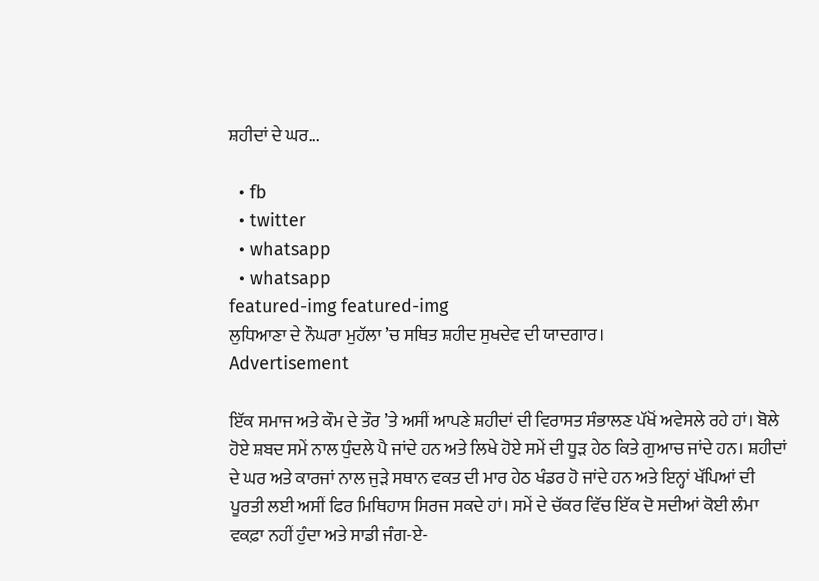ਸ਼ਹੀਦਾਂ ਦੇ ਘਰ...

  • fb
  • twitter
  • whatsapp
  • whatsapp
featured-img featured-img
ਲੁਧਿਆਣਾ ਦੇ ਨੌਘਰਾ ਮੁਹੱਲਾ ’ਚ ਸਥਿਤ ਸ਼ਹੀਦ ਸੁਖਦੇਵ ਦੀ ਯਾਦਗਾਰ।
Advertisement

ਇੱਕ ਸਮਾਜ ਅਤੇ ਕੌਮ ਦੇ ਤੌਰ ’ਤੇ ਅਸੀਂ ਆਪਣੇ ਸ਼ਹੀਦਾਂ ਦੀ ਵਿਰਾਸਤ ਸੰਭਾਲਣ ਪੱਖੋਂ ਅਵੇਸਲੇ ਰਹੇ ਹਾਂ। ਬੋਲੇ ਹੋਏ ਸ਼ਬਦ ਸਮੇਂ ਨਾਲ ਧੁੰਦਲੇ ਪੈ ਜਾਂਦੇ ਹਨ ਅਤੇ ਲਿਖੇ ਹੋਏ ਸਮੇਂ ਦੀ ਧੂੜ ਹੇਠ ਕਿਤੇ ਗੁਆਚ ਜਾਂਦੇ ਹਨ। ਸ਼ਹੀਦਾਂ ਦੇ ਘਰ ਅਤੇ ਕਾਰਜਾਂ ਨਾਲ ਜੁੜੇ ਸਥਾਨ ਵਕਤ ਦੀ ਮਾਰ ਹੇਠ ਖੰਡਰ ਹੋ ਜਾਂਦੇ ਹਨ ਅਤੇ ਇਨ੍ਹਾਂ ਖੱਪਿਆਂ ਦੀ ਪੂਰਤੀ ਲਈ ਅਸੀਂ ਫਿਰ ਮਿਥਿਹਾਸ ਸਿਰਜ ਸਕਦੇ ਹਾਂ। ਸਮੇਂ ਦੇ ਚੱਕਰ ਵਿੱਚ ਇੱਕ ਦੋ ਸਦੀਆਂ ਕੋਈ ਲੰਮਾ ਵਕਫ਼ਾ ਨਹੀਂ ਹੁੰਦਾ ਅਤੇ ਸਾਡੀ ਜੰਗ-ਏ-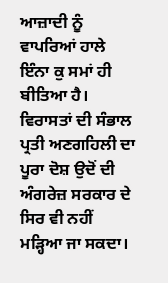ਆਜ਼ਾਦੀ ਨੂੰ ਵਾਪਰਿਆਂ ਹਾਲੇ ਇੰਨਾ ਕੁ ਸਮਾਂ ਹੀ ਬੀਤਿਆ ਹੈ। ਵਿਰਾਸਤਾਂ ਦੀ ਸੰਭਾਲ ਪ੍ਰਤੀ ਅਣਗਹਿਲੀ ਦਾ ਪੂਰਾ ਦੋਸ਼ ਉਦੋਂ ਦੀ ਅੰਗਰੇਜ਼ ਸਰਕਾਰ ਦੇ ਸਿਰ ਵੀ ਨਹੀਂ ਮੜ੍ਹਿਆ ਜਾ ਸਕਦਾ।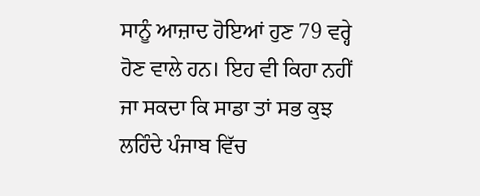ਸਾਨੂੰ ਆਜ਼ਾਦ ਹੋਇਆਂ ਹੁਣ 79 ਵਰ੍ਹੇ ਹੋਣ ਵਾਲੇ ਹਨ। ਇਹ ਵੀ ਕਿਹਾ ਨਹੀਂ ਜਾ ਸਕਦਾ ਕਿ ਸਾਡਾ ਤਾਂ ਸਭ ਕੁਝ ਲਹਿੰਦੇ ਪੰਜਾਬ ਵਿੱਚ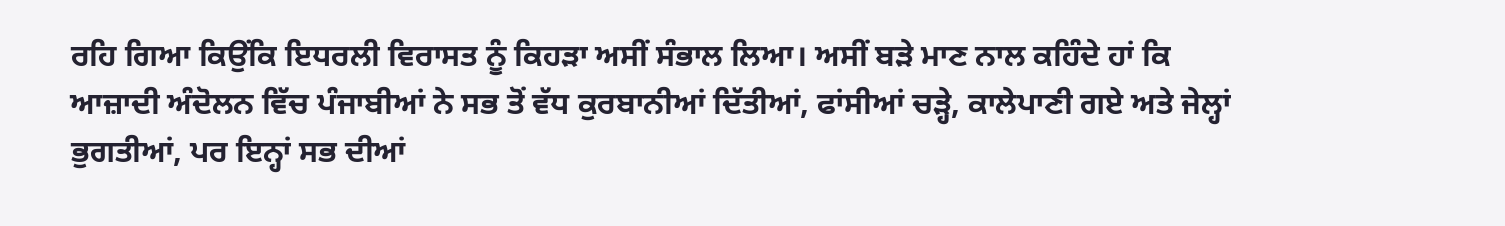ਰਹਿ ਗਿਆ ਕਿਉਂਕਿ ਇਧਰਲੀ ਵਿਰਾਸਤ ਨੂੰ ਕਿਹੜਾ ਅਸੀਂ ਸੰਭਾਲ ਲਿਆ। ਅਸੀਂ ਬੜੇ ਮਾਣ ਨਾਲ ਕਹਿੰਦੇ ਹਾਂ ਕਿ ਆਜ਼ਾਦੀ ਅੰਦੋਲਨ ਵਿੱਚ ਪੰਜਾਬੀਆਂ ਨੇ ਸਭ ਤੋਂ ਵੱਧ ਕੁਰਬਾਨੀਆਂ ਦਿੱਤੀਆਂ, ਫਾਂਸੀਆਂ ਚੜ੍ਹੇ, ਕਾਲੇਪਾਣੀ ਗਏ ਅਤੇ ਜੇਲ੍ਹਾਂ ਭੁਗਤੀਆਂ, ਪਰ ਇਨ੍ਹਾਂ ਸਭ ਦੀਆਂ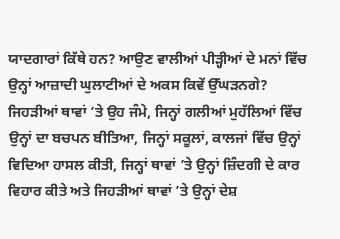ਯਾਦਗਾਰਾਂ ਕਿੱਥੇ ਹਨ? ਆਉਣ ਵਾਲੀਆਂ ਪੀੜ੍ਹੀਆਂ ਦੇ ਮਨਾਂ ਵਿੱਚ ਉਨ੍ਹਾਂ ਆਜ਼ਾਦੀ ਘੁਲਾਟੀਆਂ ਦੇ ਅਕਸ ਕਿਵੇਂ ਉੱਘੜਨਗੇ? ਜਿਹੜੀਆਂ ਥਾਵਾਂ ’ਤੇ ਉਹ ਜੰਮੇ, ਜਿਨ੍ਹਾਂ ਗਲੀਆਂ ਮੁਹੱਲਿਆਂ ਵਿੱਚ ਉਨ੍ਹਾਂ ਦਾ ਬਚਪਨ ਬੀਤਿਆ, ਜਿਨ੍ਹਾਂ ਸਕੂਲਾਂ, ਕਾਲਜਾਂ ਵਿੱਚ ਉਨ੍ਹਾਂ ਵਿਦਿਆ ਹਾਸਲ ਕੀਤੀ, ਜਿਨ੍ਹਾਂ ਥਾਵਾਂ ’ਤੇ ਉਨ੍ਹਾਂ ਜ਼ਿੰਦਗੀ ਦੇ ਕਾਰ ਵਿਹਾਰ ਕੀਤੇ ਅਤੇ ਜਿਹੜੀਆਂ ਥਾਵਾਂ ’ਤੇ ਉਨ੍ਹਾਂ ਦੇਸ਼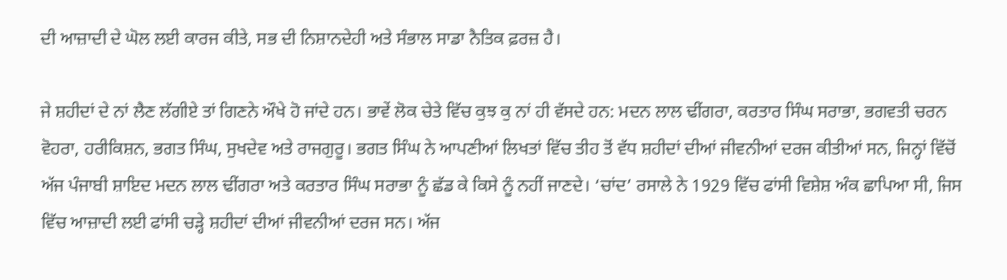ਦੀ ਆਜ਼ਾਦੀ ਦੇ ਘੋਲ ਲਈ ਕਾਰਜ ਕੀਤੇ, ਸਭ ਦੀ ਨਿਸ਼ਾਨਦੇਹੀ ਅਤੇ ਸੰਭਾਲ ਸਾਡਾ ਨੈਤਿਕ ਫ਼ਰਜ਼ ਹੈ।

ਜੇ ਸ਼ਹੀਦਾਂ ਦੇ ਨਾਂ ਲੈਣ ਲੱਗੀਏ ਤਾਂ ਗਿਣਨੇ ਔਖੇ ਹੋ ਜਾਂਦੇ ਹਨ। ਭਾਵੇਂ ਲੋਕ ਚੇਤੇ ਵਿੱਚ ਕੁਝ ਕੁ ਨਾਂ ਹੀ ਵੱਸਦੇ ਹਨ: ਮਦਨ ਲਾਲ ਢੀਂਗਰਾ, ਕਰਤਾਰ ਸਿੰਘ ਸਰਾਭਾ, ਭਗਵਤੀ ਚਰਨ ਵੋਹਰਾ, ਹਰੀਕਿਸ਼ਨ, ਭਗਤ ਸਿੰਘ, ਸੁਖਦੇਵ ਅਤੇ ਰਾਜਗੁਰੂ। ਭਗਤ ਸਿੰਘ ਨੇ ਆਪਣੀਆਂ ਲਿਖਤਾਂ ਵਿੱਚ ਤੀਹ ਤੋਂ ਵੱਧ ਸ਼ਹੀਦਾਂ ਦੀਆਂ ਜੀਵਨੀਆਂ ਦਰਜ ਕੀਤੀਆਂ ਸਨ, ਜਿਨ੍ਹਾਂ ਵਿੱਚੋਂ ਅੱਜ ਪੰਜਾਬੀ ਸ਼ਾਇਦ ਮਦਨ ਲਾਲ ਢੀਂਗਰਾ ਅਤੇ ਕਰਤਾਰ ਸਿੰਘ ਸਰਾਭਾ ਨੂੰ ਛੱਡ ਕੇ ਕਿਸੇ ਨੂੰ ਨਹੀਂ ਜਾਣਦੇ। ‘ਚਾਂਦ’ ਰਸਾਲੇ ਨੇ 1929 ਵਿੱਚ ਫਾਂਸੀ ਵਿਸ਼ੇਸ਼ ਅੰਕ ਛਾਪਿਆ ਸੀ, ਜਿਸ ਵਿੱਚ ਆਜ਼ਾਦੀ ਲਈ ਫਾਂਸੀ ਚੜ੍ਹੇ ਸ਼ਹੀਦਾਂ ਦੀਆਂ ਜੀਵਨੀਆਂ ਦਰਜ ਸਨ। ਅੱਜ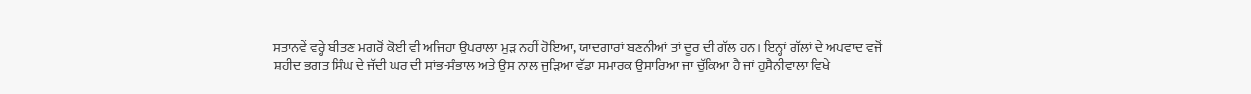ਸਤਾਨਵੇਂ ਵਰ੍ਹੇ ਬੀਤਣ ਮਗਰੋਂ ਕੋਈ ਵੀ ਅਜਿਹਾ ਉਪਰਾਲਾ ਮੁੜ ਨਹੀਂ ਹੋਇਆ, ਯਾਦਗਾਰਾਂ ਬਣਨੀਆਂ ਤਾਂ ਦੂਰ ਦੀ ਗੱਲ ਹਨ। ਇਨ੍ਹਾਂ ਗੱਲਾਂ ਦੇ ਅਪਵਾਦ ਵਜੋਂ ਸ਼ਹੀਦ ਭਗਤ ਸਿੰਘ ਦੇ ਜੱਦੀ ਘਰ ਦੀ ਸਾਂਭ-ਸੰਭਾਲ ਅਤੇ ਉਸ ਨਾਲ ਜੁੜਿਆ ਵੱਡਾ ਸਮਾਰਕ ਉਸਾਰਿਆ ਜਾ ਚੁੱਕਿਆ ਹੈ ਜਾਂ ਹੁਸੈਨੀਵਾਲਾ ਵਿਖੇ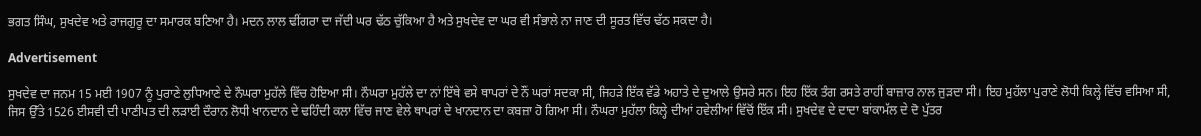ਭਗਤ ਸਿੰਘ, ਸੁਖਦੇਵ ਅਤੇ ਰਾਜਗੁਰੂ ਦਾ ਸਮਾਰਕ ਬਣਿਆ ਹੈ। ਮਦਨ ਲਾਲ ਢੀਂਗਰਾ ਦਾ ਜੱਦੀ ਘਰ ਢੱਠ ਚੁੱਕਿਆ ਹੈ ਅਤੇ ਸੁਖਦੇਵ ਦਾ ਘਰ ਵੀ ਸੰਭਾਲੇ ਨਾ ਜਾਣ ਦੀ ਸੂਰਤ ਵਿੱਚ ਢੱਠ ਸਕਦਾ ਹੈ।

Advertisement

ਸੁਖਦੇਵ ਦਾ ਜਨਮ 15 ਮਈ 1907 ਨੂੰ ਪੁਰਾਣੇ ਲੁਧਿਆਣੇ ਦੇ ਨੌਘਰਾ ਮੁਹੱਲੇ ਵਿੱਚ ਹੋਇਆ ਸੀ। ਨੌਘਰਾ ਮੁਹੱਲੇ ਦਾ ਨਾਂ ਇੱਥੇ ਵਸੇ ਥਾਪਰਾਂ ਦੇ ਨੌਂ ਘਰਾਂ ਸਦਕਾ ਸੀ, ਜਿਹੜੇ ਇੱਕ ਵੱਡੇ ਅਹਾਤੇ ਦੇ ਦੁਆਲੇ ਉਸਰੇ ਸਨ। ਇਹ ਇੱਕ ਤੰਗ ਰਸਤੇ ਰਾਹੀਂ ਬਾਜ਼ਾਰ ਨਾਲ ਜੁੜਦਾ ਸੀ। ਇਹ ਮੁਹੱਲਾ ਪੁਰਾਣੇ ਲੋਧੀ ਕਿਲ੍ਹੇ ਵਿੱਚ ਵਸਿਆ ਸੀ, ਜਿਸ ਉੱਤੇ 1526 ਈਸਵੀ ਦੀ ਪਾਣੀਪਤ ਦੀ ਲੜਾਈ ਦੌਰਾਨ ਲੋਧੀ ਖਾਨਦਾਨ ਦੇ ਢਹਿੰਦੀ ਕਲਾ ਵਿੱਚ ਜਾਣ ਵੇਲੇ ਥਾਪਰਾਂ ਦੇ ਖਾਨਦਾਨ ਦਾ ਕਬਜ਼ਾ ਹੋ ਗਿਆ ਸੀ। ਨੌਘਰਾ ਮੁਹੱਲਾ ਕਿਲ੍ਹੇ ਦੀਆਂ ਹਵੇਲੀਆਂ ਵਿੱਚੋਂ ਇੱਕ ਸੀ। ਸੁਖਦੇਵ ਦੇ ਦਾਦਾ ਬਾਂਕਾਮੱਲ ਦੇ ਦੋ ਪੁੱਤਰ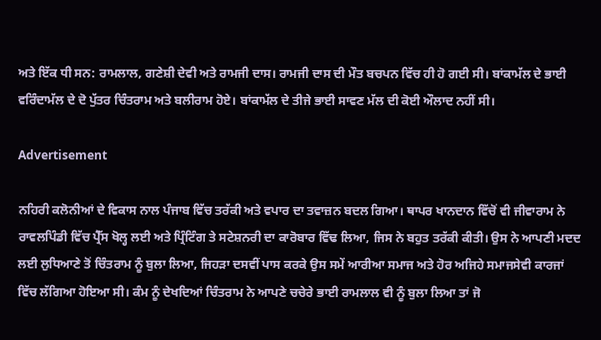ਅਤੇ ਇੱਕ ਧੀ ਸਨ: ਰਾਮਲਾਲ, ਗਣੇਸ਼ੀ ਦੇਵੀ ਅਤੇ ਰਾਮਜੀ ਦਾਸ। ਰਾਮਜੀ ਦਾਸ ਦੀ ਮੌਤ ਬਚਪਨ ਵਿੱਚ ਹੀ ਹੋ ਗਈ ਸੀ। ਬਾਂਕਾਮੱਲ ਦੇ ਭਾਈ ਵਰਿੰਦਾਮੱਲ ਦੇ ਦੋ ਪੁੱਤਰ ਚਿੰਤਰਾਮ ਅਤੇ ਬਲੀਰਾਮ ਹੋਏ। ਬਾਂਕਾਮੱਲ ਦੇ ਤੀਜੇ ਭਾਈ ਸਾਵਣ ਮੱਲ ਦੀ ਕੋਈ ਔਲਾਦ ਨਹੀਂ ਸੀ।

Advertisement

ਨਹਿਰੀ ਕਲੋਨੀਆਂ ਦੇ ਵਿਕਾਸ ਨਾਲ ਪੰਜਾਬ ਵਿੱਚ ਤਰੱਕੀ ਅਤੇ ਵਪਾਰ ਦਾ ਤਵਾਜ਼ਨ ਬਦਲ ਗਿਆ। ਥਾਪਰ ਖਾਨਦਾਨ ਵਿੱਚੋਂ ਵੀ ਜੀਵਾਰਾਮ ਨੇ ਰਾਵਲਪਿੰਡੀ ਵਿੱਚ ਪ੍ਰੈੱਸ ਖੋਲ੍ਹ ਲਈ ਅਤੇ ਪ੍ਰਿੰਟਿੰਗ ਤੇ ਸਟੇਸ਼ਨਰੀ ਦਾ ਕਾਰੋਬਾਰ ਵਿੱਢ ਲਿਆ, ਜਿਸ ਨੇ ਬਹੁਤ ਤਰੱਕੀ ਕੀਤੀ। ਉਸ ਨੇ ਆਪਣੀ ਮਦਦ ਲਈ ਲੁਧਿਆਣੇ ਤੋਂ ਚਿੰਤਰਾਮ ਨੂੰ ਬੁਲਾ ਲਿਆ, ਜਿਹੜਾ ਦਸਵੀਂ ਪਾਸ ਕਰਕੇ ਉਸ ਸਮੇਂ ਆਰੀਆ ਸਮਾਜ ਅਤੇ ਹੋਰ ਅਜਿਹੇ ਸਮਾਜਸੇਵੀ ਕਾਰਜਾਂ ਵਿੱਚ ਲੱਗਿਆ ਹੋਇਆ ਸੀ। ਕੰਮ ਨੂੰ ਦੇਖਦਿਆਂ ਚਿੰਤਰਾਮ ਨੇ ਆਪਣੇ ਚਚੇਰੇ ਭਾਈ ਰਾਮਲਾਲ ਵੀ ਨੂੰ ਬੁਲਾ ਲਿਆ ਤਾਂ ਜੋ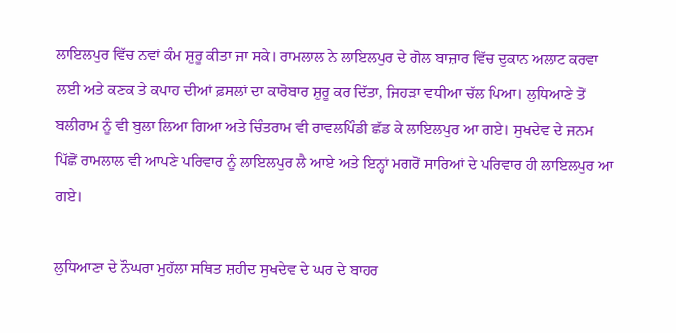ਲਾਇਲਪੁਰ ਵਿੱਚ ਨਵਾਂ ਕੰਮ ਸ਼ੁਰੂ ਕੀਤਾ ਜਾ ਸਕੇ। ਰਾਮਲਾਲ ਨੇ ਲਾਇਲਪੁਰ ਦੇ ਗੋਲ ਬਾਜ਼ਾਰ ਵਿੱਚ ਦੁਕਾਨ ਅਲਾਟ ਕਰਵਾ ਲਈ ਅਤੇ ਕਣਕ ਤੇ ਕਪਾਹ ਦੀਆਂ ਫ਼ਸਲਾਂ ਦਾ ਕਾਰੋਬਾਰ ਸ਼ੁਰੂ ਕਰ ਦਿੱਤਾ, ਜਿਹੜਾ ਵਧੀਆ ਚੱਲ ਪਿਆ। ਲੁਧਿਆਣੇ ਤੋਂ ਬਲੀਰਾਮ ਨੂੰ ਵੀ ਬੁਲਾ ਲਿਆ ਗਿਆ ਅਤੇ ਚਿੰਤਰਾਮ ਵੀ ਰਾਵਲਪਿੰਡੀ ਛੱਡ ਕੇ ਲਾਇਲਪੁਰ ਆ ਗਏ। ਸੁਖਦੇਵ ਦੇ ਜਨਮ ਪਿੱਛੋਂ ਰਾਮਲਾਲ ਵੀ ਆਪਣੇ ਪਰਿਵਾਰ ਨੂੰ ਲਾਇਲਪੁਰ ਲੈ ਆਏ ਅਤੇ ਇਨ੍ਹਾਂ ਮਗਰੋਂ ਸਾਰਿਆਂ ਦੇ ਪਰਿਵਾਰ ਹੀ ਲਾਇਲਪੁਰ ਆ ਗਏ।

ਲੁਧਿਆਣਾ ਦੇ ਨੌਘਰਾ ਮੁਹੱਲਾ ਸਥਿਤ ਸ਼ਹੀਦ ਸੁਖਦੇਵ ਦੇ ਘਰ ਦੇ ਬਾਹਰ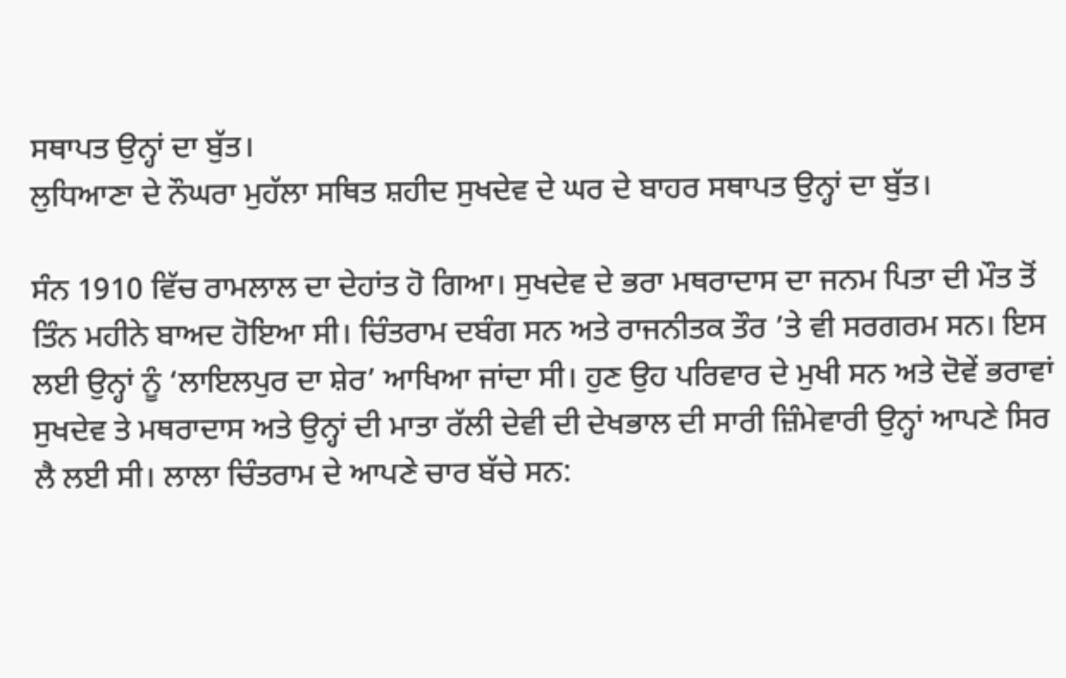ਸਥਾਪਤ ਉਨ੍ਹਾਂ ਦਾ ਬੁੱਤ।
ਲੁਧਿਆਣਾ ਦੇ ਨੌਘਰਾ ਮੁਹੱਲਾ ਸਥਿਤ ਸ਼ਹੀਦ ਸੁਖਦੇਵ ਦੇ ਘਰ ਦੇ ਬਾਹਰ ਸਥਾਪਤ ਉਨ੍ਹਾਂ ਦਾ ਬੁੱਤ।

ਸੰਨ 1910 ਵਿੱਚ ਰਾਮਲਾਲ ਦਾ ਦੇਹਾਂਤ ਹੋ ਗਿਆ। ਸੁਖਦੇਵ ਦੇ ਭਰਾ ਮਥਰਾਦਾਸ ਦਾ ਜਨਮ ਪਿਤਾ ਦੀ ਮੌਤ ਤੋਂ ਤਿੰਨ ਮਹੀਨੇ ਬਾਅਦ ਹੋਇਆ ਸੀ। ਚਿੰਤਰਾਮ ਦਬੰਗ ਸਨ ਅਤੇ ਰਾਜਨੀਤਕ ਤੌਰ ’ਤੇ ਵੀ ਸਰਗਰਮ ਸਨ। ਇਸ ਲਈ ਉਨ੍ਹਾਂ ਨੂੰ ‘ਲਾਇਲਪੁਰ ਦਾ ਸ਼ੇਰ’ ਆਖਿਆ ਜਾਂਦਾ ਸੀ। ਹੁਣ ਉਹ ਪਰਿਵਾਰ ਦੇ ਮੁਖੀ ਸਨ ਅਤੇ ਦੋਵੇਂ ਭਰਾਵਾਂ ਸੁਖਦੇਵ ਤੇ ਮਥਰਾਦਾਸ ਅਤੇ ਉਨ੍ਹਾਂ ਦੀ ਮਾਤਾ ਰੱਲੀ ਦੇਵੀ ਦੀ ਦੇਖਭਾਲ ਦੀ ਸਾਰੀ ਜ਼ਿੰਮੇਵਾਰੀ ਉਨ੍ਹਾਂ ਆਪਣੇ ਸਿਰ ਲੈ ਲਈ ਸੀ। ਲਾਲਾ ਚਿੰਤਰਾਮ ਦੇ ਆਪਣੇ ਚਾਰ ਬੱਚੇ ਸਨ: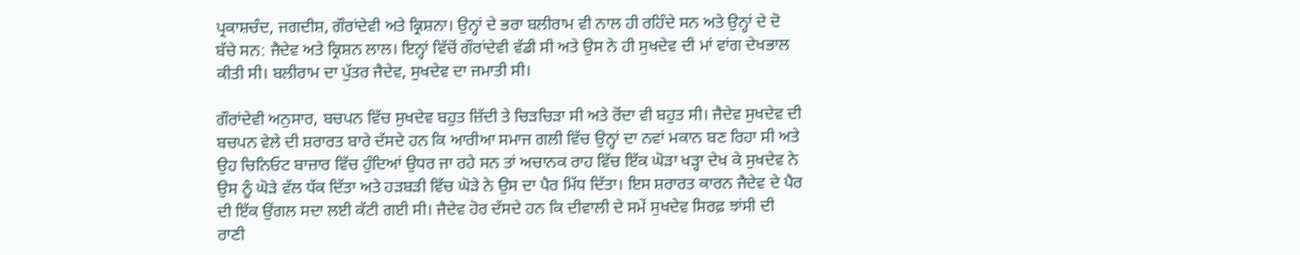ਪ੍ਰਕਾਸ਼ਚੰਦ, ਜਗਦੀਸ਼, ਗੌਰਾਂਦੇਵੀ ਅਤੇ ਕ੍ਰਿਸ਼ਨਾ। ਉਨ੍ਹਾਂ ਦੇ ਭਰਾ ਬਲੀਰਾਮ ਵੀ ਨਾਲ ਹੀ ਰਹਿੰਦੇ ਸਨ ਅਤੇ ਉਨ੍ਹਾਂ ਦੇ ਦੋ ਬੱਚੇ ਸਨ: ਜੈਦੇਵ ਅਤੇ ਕ੍ਰਿਸ਼ਨ ਲਾਲ। ਇਨ੍ਹਾਂ ਵਿੱਚੋਂ ਗੌਰਾਂਦੇਵੀ ਵੱਡੀ ਸੀ ਅਤੇ ਉਸ ਨੇ ਹੀ ਸੁਖਦੇਵ ਦੀ ਮਾਂ ਵਾਂਗ ਦੇਖਭਾਲ ਕੀਤੀ ਸੀ। ਬਲੀਰਾਮ ਦਾ ਪੁੱਤਰ ਜੈਦੇਵ, ਸੁਖਦੇਵ ਦਾ ਜਮਾਤੀ ਸੀ।

ਗੌਰਾਂਦੇਵੀ ਅਨੁਸਾਰ, ਬਚਪਨ ਵਿੱਚ ਸੁਖਦੇਵ ਬਹੁਤ ਜ਼ਿੱਦੀ ਤੇ ਚਿੜਚਿੜਾ ਸੀ ਅਤੇ ਰੋਂਦਾ ਵੀ ਬਹੁਤ ਸੀ। ਜੈਦੇਵ ਸੁਖਦੇਵ ਦੀ ਬਚਪਨ ਵੇਲੇ ਦੀ ਸ਼ਰਾਰਤ ਬਾਰੇ ਦੱਸਦੇ ਹਨ ਕਿ ਆਰੀਆ ਸਮਾਜ ਗਲੀ ਵਿੱਚ ਉਨ੍ਹਾਂ ਦਾ ਨਵਾਂ ਮਕਾਨ ਬਣ ਰਿਹਾ ਸੀ ਅਤੇ ਉਹ ਚਿਨਿਓਟ ਬਾਜ਼ਾਰ ਵਿੱਚ ਹੁੰਦਿਆਂ ਉਧਰ ਜਾ ਰਹੇ ਸਨ ਤਾਂ ਅਚਾਨਕ ਰਾਹ ਵਿੱਚ ਇੱਕ ਘੋੜਾ ਖੜ੍ਹਾ ਦੇਖ ਕੇ ਸੁਖਦੇਵ ਨੇ ਉਸ ਨੂੰ ਘੋੜੇ ਵੱਲ ਧੱਕ ਦਿੱਤਾ ਅਤੇ ਹੜਬੜੀ ਵਿੱਚ ਘੋੜੇ ਨੇ ਉਸ ਦਾ ਪੈਰ ਮਿੱਧ ਦਿੱਤਾ। ਇਸ ਸ਼ਰਾਰਤ ਕਾਰਨ ਜੈਦੇਵ ਦੇ ਪੈਰ ਦੀ ਇੱਕ ਉਂਗਲ ਸਦਾ ਲਈ ਕੱਟੀ ਗਈ ਸੀ। ਜੈਦੇਵ ਹੋਰ ਦੱਸਦੇ ਹਨ ਕਿ ਦੀਵਾਲੀ ਦੇ ਸਮੇਂ ਸੁਖਦੇਵ ਸਿਰਫ਼ ਝਾਂਸੀ ਦੀ ਰਾਣੀ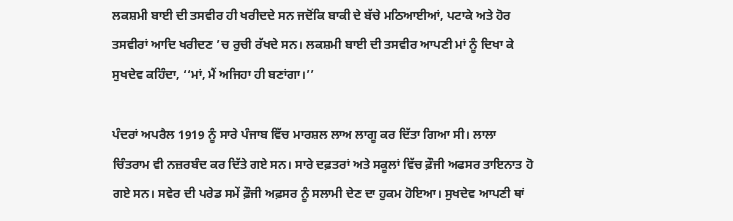ਲਕਸ਼ਮੀ ਬਾਈ ਦੀ ਤਸਵੀਰ ਹੀ ਖਰੀਦਦੇ ਸਨ ਜਦੋਂਕਿ ਬਾਕੀ ਦੇ ਬੱਚੇ ਮਠਿਆਈਆਂ, ਪਟਾਕੇ ਅਤੇ ਹੋਰ ਤਸਵੀਰਾਂ ਆਦਿ ਖਰੀਦਣ ’ਚ ਰੁਚੀ ਰੱਖਦੇ ਸਨ। ਲਕਸ਼ਮੀ ਬਾਈ ਦੀ ਤਸਵੀਰ ਆਪਣੀ ਮਾਂ ਨੂੰ ਦਿਖਾ ਕੇ ਸੁਖਦੇਵ ਕਹਿੰਦਾ, ‘‘ਮਾਂ, ਮੈਂ ਅਜਿਹਾ ਹੀ ਬਣਾਂਗਾ।’’

ਪੰਦਰਾਂ ਅਪਰੈਲ 1919 ਨੂੰ ਸਾਰੇ ਪੰਜਾਬ ਵਿੱਚ ਮਾਰਸ਼ਲ ਲਾਅ ਲਾਗੂ ਕਰ ਦਿੱਤਾ ਗਿਆ ਸੀ। ਲਾਲਾ ਚਿੰਤਰਾਮ ਵੀ ਨਜ਼ਰਬੰਦ ਕਰ ਦਿੱਤੇ ਗਏ ਸਨ। ਸਾਰੇ ਦਫ਼ਤਰਾਂ ਅਤੇ ਸਕੂਲਾਂ ਵਿੱਚ ਫ਼ੌਜੀ ਅਫਸਰ ਤਾਇਨਾਤ ਹੋ ਗਏ ਸਨ। ਸਵੇਰ ਦੀ ਪਰੇਡ ਸਮੇਂ ਫ਼ੌਜੀ ਅਫ਼ਸਰ ਨੂੰ ਸਲਾਮੀ ਦੇਣ ਦਾ ਹੁਕਮ ਹੋਇਆ। ਸੁਖਦੇਵ ਆਪਣੀ ਥਾਂ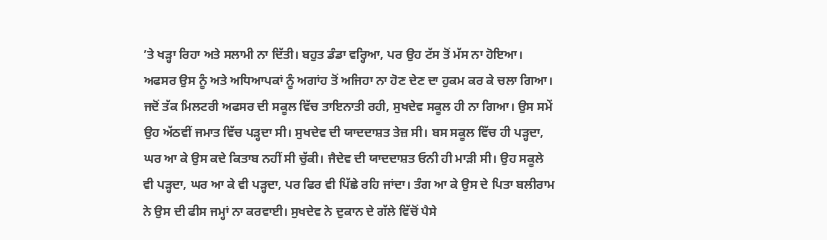’ਤੇ ਖੜ੍ਹਾ ਰਿਹਾ ਅਤੇ ਸਲਾਮੀ ਨਾ ਦਿੱਤੀ। ਬਹੁਤ ਡੰਡਾ ਵਰ੍ਹਿਆ, ਪਰ ਉਹ ਟੱਸ ਤੋਂ ਮੱਸ ਨਾ ਹੋਇਆ। ਅਫਸਰ ਉਸ ਨੂੰ ਅਤੇ ਅਧਿਆਪਕਾਂ ਨੂੰ ਅਗਾਂਹ ਤੋਂ ਅਜਿਹਾ ਨਾ ਹੋਣ ਦੇਣ ਦਾ ਹੁਕਮ ਕਰ ਕੇ ਚਲਾ ਗਿਆ। ਜਦੋਂ ਤੱਕ ਮਿਲਟਰੀ ਅਫਸਰ ਦੀ ਸਕੂਲ ਵਿੱਚ ਤਾਇਨਾਤੀ ਰਹੀ, ਸੁਖਦੇਵ ਸਕੂਲ ਹੀ ਨਾ ਗਿਆ। ਉਸ ਸਮੇਂ ਉਹ ਅੱਠਵੀਂ ਜਮਾਤ ਵਿੱਚ ਪੜ੍ਹਦਾ ਸੀ। ਸੁਖਦੇਵ ਦੀ ਯਾਦਦਾਸ਼ਤ ਤੇਜ਼ ਸੀ। ਬਸ ਸਕੂਲ ਵਿੱਚ ਹੀ ਪੜ੍ਹਦਾ, ਘਰ ਆ ਕੇ ਉਸ ਕਦੇ ਕਿਤਾਬ ਨਹੀਂ ਸੀ ਚੁੱਕੀ। ਜੈਦੇਵ ਦੀ ਯਾਦਦਾਸ਼ਤ ਓਨੀ ਹੀ ਮਾੜੀ ਸੀ। ਉਹ ਸਕੂਲੇ ਵੀ ਪੜ੍ਹਦਾ, ਘਰ ਆ ਕੇ ਵੀ ਪੜ੍ਹਦਾ, ਪਰ ਫਿਰ ਵੀ ਪਿੱਛੇ ਰਹਿ ਜਾਂਦਾ। ਤੰਗ ਆ ਕੇ ਉਸ ਦੇ ਪਿਤਾ ਬਲੀਰਾਮ ਨੇ ਉਸ ਦੀ ਫੀਸ ਜਮ੍ਹਾਂ ਨਾ ਕਰਵਾਈ। ਸੁਖਦੇਵ ਨੇ ਦੁਕਾਨ ਦੇ ਗੱਲੇ ਵਿੱਚੋਂ ਪੈਸੇ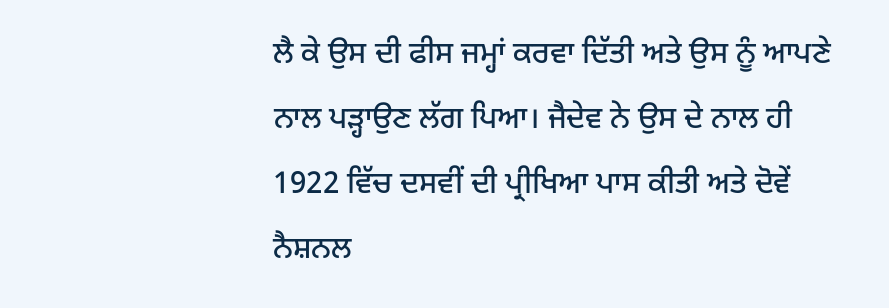ਲੈ ਕੇ ਉਸ ਦੀ ਫੀਸ ਜਮ੍ਹਾਂ ਕਰਵਾ ਦਿੱਤੀ ਅਤੇ ਉਸ ਨੂੰ ਆਪਣੇ ਨਾਲ ਪੜ੍ਹਾਉਣ ਲੱਗ ਪਿਆ। ਜੈਦੇਵ ਨੇ ਉਸ ਦੇ ਨਾਲ ਹੀ 1922 ਵਿੱਚ ਦਸਵੀਂ ਦੀ ਪ੍ਰੀਖਿਆ ਪਾਸ ਕੀਤੀ ਅਤੇ ਦੋਵੇਂ ਨੈਸ਼ਨਲ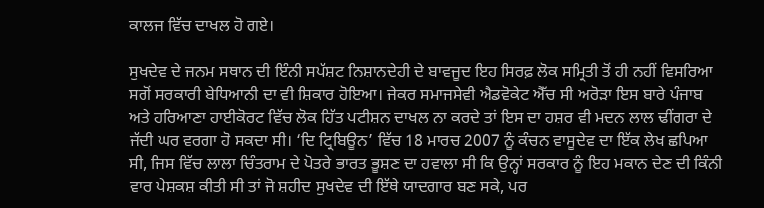ਕਾਲਜ ਵਿੱਚ ਦਾਖਲ ਹੋ ਗਏ।

ਸੁਖਦੇਵ ਦੇ ਜਨਮ ਸਥਾਨ ਦੀ ਇੰਨੀ ਸਪੱਸ਼ਟ ਨਿਸ਼ਾਨਦੇਹੀ ਦੇ ਬਾਵਜੂਦ ਇਹ ਸਿਰਫ਼ ਲੋਕ ਸਮ੍ਰਿਤੀ ਤੋਂ ਹੀ ਨਹੀਂ ਵਿਸਰਿਆ ਸਗੋਂ ਸਰਕਾਰੀ ਬੇਧਿਆਨੀ ਦਾ ਵੀ ਸ਼ਿਕਾਰ ਹੋਇਆ। ਜੇਕਰ ਸਮਾਜਸੇਵੀ ਐਡਵੋਕੇਟ ਐੱਚ ਸੀ ਅਰੋੜਾ ਇਸ ਬਾਰੇ ਪੰਜਾਬ ਅਤੇ ਹਰਿਆਣਾ ਹਾਈਕੋਰਟ ਵਿੱਚ ਲੋਕ ਹਿੱਤ ਪਟੀਸ਼ਨ ਦਾਖਲ ਨਾ ਕਰਦੇ ਤਾਂ ਇਸ ਦਾ ਹਸ਼ਰ ਵੀ ਮਦਨ ਲਾਲ ਢੀਂਗਰਾ ਦੇ ਜੱਦੀ ਘਰ ਵਰਗਾ ਹੋ ਸਕਦਾ ਸੀ। ‘ਦਿ ਟ੍ਰਿਬਿਊਨ’ ਵਿੱਚ 18 ਮਾਰਚ 2007 ਨੂੰ ਕੰਚਨ ਵਾਸੂਦੇਵ ਦਾ ਇੱਕ ਲੇਖ ਛਪਿਆ ਸੀ, ਜਿਸ ਵਿੱਚ ਲਾਲਾ ਚਿੰਤਰਾਮ ਦੇ ਪੋਤਰੇ ਭਾਰਤ ਭੂਸ਼ਣ ਦਾ ਹਵਾਲਾ ਸੀ ਕਿ ਉਨ੍ਹਾਂ ਸਰਕਾਰ ਨੂੰ ਇਹ ਮਕਾਨ ਦੇਣ ਦੀ ਕਿੰਨੀ ਵਾਰ ਪੇਸ਼ਕਸ਼ ਕੀਤੀ ਸੀ ਤਾਂ ਜੋ ਸ਼ਹੀਦ ਸੁਖਦੇਵ ਦੀ ਇੱਥੇ ਯਾਦਗਾਰ ਬਣ ਸਕੇ, ਪਰ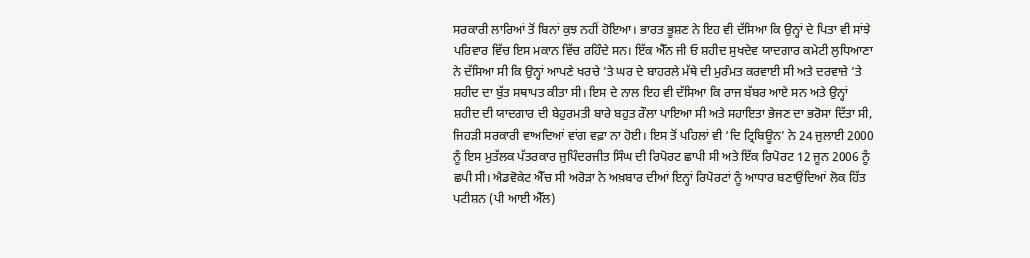ਸਰਕਾਰੀ ਲਾਰਿਆਂ ਤੋਂ ਬਿਨਾਂ ਕੁਝ ਨਹੀਂ ਹੋਇਆ। ਭਾਰਤ ਭੂਸ਼ਣ ਨੇ ਇਹ ਵੀ ਦੱਸਿਆ ਕਿ ਉਨ੍ਹਾਂ ਦੇ ਪਿਤਾ ਵੀ ਸਾਂਝੇ ਪਰਿਵਾਰ ਵਿੱਚ ਇਸ ਮਕਾਨ ਵਿੱਚ ਰਹਿੰਦੇ ਸਨ। ਇੱਕ ਐੱਨ ਜੀ ਓ ਸ਼ਹੀਦ ਸੁਖਦੇਵ ਯਾਦਗਾਰ ਕਮੇਟੀ ਲੁਧਿਆਣਾ ਨੇ ਦੱਸਿਆ ਸੀ ਕਿ ਉਨ੍ਹਾਂ ਆਪਣੇ ਖਰਚੇ ’ਤੇ ਘਰ ਦੇ ਬਾਹਰਲੇ ਮੱਥੇ ਦੀ ਮੁਰੰਮਤ ਕਰਵਾਈ ਸੀ ਅਤੇ ਦਰਵਾਜ਼ੇ ’ਤੇ ਸ਼ਹੀਦ ਦਾ ਬੁੱਤ ਸਥਾਪਤ ਕੀਤਾ ਸੀ। ਇਸ ਦੇ ਨਾਲ ਇਹ ਵੀ ਦੱਸਿਆ ਕਿ ਰਾਜ ਬੱਬਰ ਆਏ ਸਨ ਅਤੇ ਉਨ੍ਹਾਂ ਸ਼ਹੀਦ ਦੀ ਯਾਦਗਾਰ ਦੀ ਬੇਹੁਰਮਤੀ ਬਾਰੇ ਬਹੁਤ ਰੌਲਾ ਪਾਇਆ ਸੀ ਅਤੇ ਸਹਾਇਤਾ ਭੇਜਣ ਦਾ ਭਰੋਸਾ ਦਿੱਤਾ ਸੀ, ਜਿਹੜੀ ਸਰਕਾਰੀ ਵਾਅਦਿਆਂ ਵਾਂਗ ਵਫ਼ਾ ਨਾ ਹੋਈ। ਇਸ ਤੋਂ ਪਹਿਲਾਂ ਵੀ ‘ਦਿ ਟ੍ਰਿਬਿਊਨ’ ਨੇ 24 ਜੁਲਾਈ 2000 ਨੂੰ ਇਸ ਮੁਤੱਲਕ ਪੱਤਰਕਾਰ ਜੁਪਿੰਦਰਜੀਤ ਸਿੰਘ ਦੀ ਰਿਪੋਰਟ ਛਾਪੀ ਸੀ ਅਤੇ ਇੱਕ ਰਿਪੋਰਟ 12 ਜੂਨ 2006 ਨੂੰ ਛਪੀ ਸੀ। ਐਡਵੋਕੇਟ ਐੱਚ ਸੀ ਅਰੋੜਾ ਨੇ ਅਖ਼ਬਾਰ ਦੀਆਂ ਇਨ੍ਹਾਂ ਰਿਪੋਰਟਾਂ ਨੂੰ ਆਧਾਰ ਬਣਾਉਂਦਿਆਂ ਲੋਕ ਹਿੱਤ ਪਟੀਸ਼ਨ (ਪੀ ਆਈ ਐੱਲ)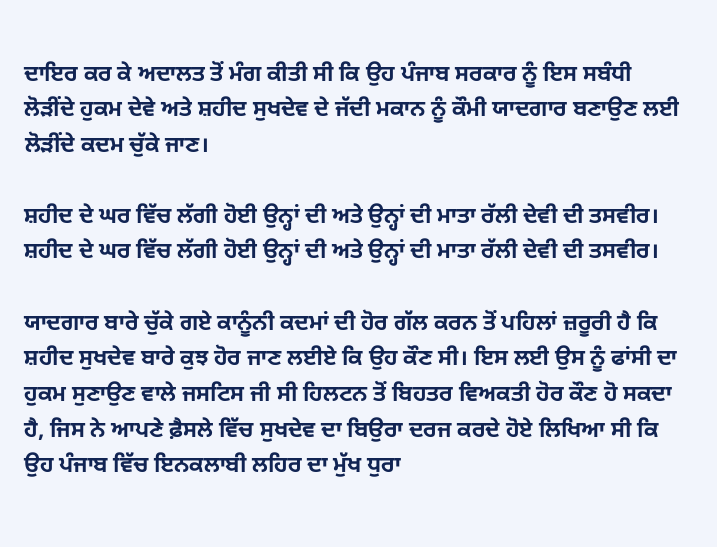ਦਾਇਰ ਕਰ ਕੇ ਅਦਾਲਤ ਤੋਂ ਮੰਗ ਕੀਤੀ ਸੀ ਕਿ ਉਹ ਪੰਜਾਬ ਸਰਕਾਰ ਨੂੰ ਇਸ ਸਬੰਧੀ ਲੋੜੀਂਦੇ ਹੁਕਮ ਦੇਵੇ ਅਤੇ ਸ਼ਹੀਦ ਸੁਖਦੇਵ ਦੇ ਜੱਦੀ ਮਕਾਨ ਨੂੰ ਕੌਮੀ ਯਾਦਗਾਰ ਬਣਾਉਣ ਲਈ ਲੋੜੀਂਦੇ ਕਦਮ ਚੁੱਕੇ ਜਾਣ।

ਸ਼ਹੀਦ ਦੇ ਘਰ ਵਿੱਚ ਲੱਗੀ ਹੋਈ ਉਨ੍ਹਾਂ ਦੀ ਅਤੇ ਉਨ੍ਹਾਂ ਦੀ ਮਾਤਾ ਰੱਲੀ ਦੇਵੀ ਦੀ ਤਸਵੀਰ।
ਸ਼ਹੀਦ ਦੇ ਘਰ ਵਿੱਚ ਲੱਗੀ ਹੋਈ ਉਨ੍ਹਾਂ ਦੀ ਅਤੇ ਉਨ੍ਹਾਂ ਦੀ ਮਾਤਾ ਰੱਲੀ ਦੇਵੀ ਦੀ ਤਸਵੀਰ।

ਯਾਦਗਾਰ ਬਾਰੇ ਚੁੱਕੇ ਗਏ ਕਾਨੂੰਨੀ ਕਦਮਾਂ ਦੀ ਹੋਰ ਗੱਲ ਕਰਨ ਤੋਂ ਪਹਿਲਾਂ ਜ਼ਰੂਰੀ ਹੈ ਕਿ ਸ਼ਹੀਦ ਸੁਖਦੇਵ ਬਾਰੇ ਕੁਝ ਹੋਰ ਜਾਣ ਲਈਏ ਕਿ ਉਹ ਕੌਣ ਸੀ। ਇਸ ਲਈ ਉਸ ਨੂੰ ਫਾਂਸੀ ਦਾ ਹੁਕਮ ਸੁਣਾਉਣ ਵਾਲੇ ਜਸਟਿਸ ਜੀ ਸੀ ਹਿਲਟਨ ਤੋਂ ਬਿਹਤਰ ਵਿਅਕਤੀ ਹੋਰ ਕੌਣ ਹੋ ਸਕਦਾ ਹੈ, ਜਿਸ ਨੇ ਆਪਣੇ ਫ਼ੈਸਲੇ ਵਿੱਚ ਸੁਖਦੇਵ ਦਾ ਬਿਉਰਾ ਦਰਜ ਕਰਦੇ ਹੋਏ ਲਿਖਿਆ ਸੀ ਕਿ ਉਹ ਪੰਜਾਬ ਵਿੱਚ ਇਨਕਲਾਬੀ ਲਹਿਰ ਦਾ ਮੁੱਖ ਧੁਰਾ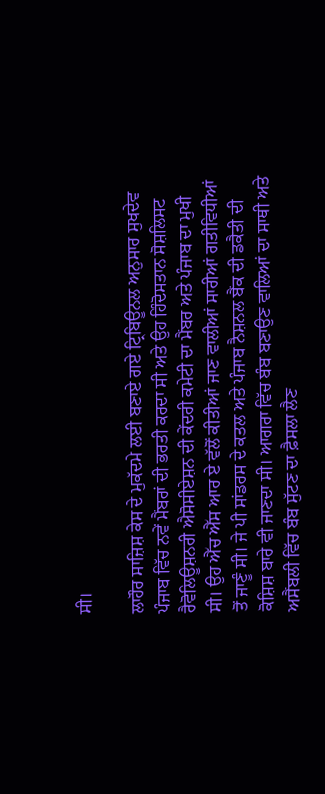ਸੀ।

ਲਾਹੌਰ ਸਾਜ਼ਿਸ਼ ਕੇਸ ਦੇ ਮੁਕੱਦਮੇ ਲਈ ਬਣਾਏ ਗਏ ਟ੍ਰਿਬਿਊਨਲ ਅਨੁਸਾਰ ਸੁਖਦੇਵ ਪੰਜਾਬ ਵਿੱਚ ਨਵੇਂ ਮੈਂਬਰਾਂ ਦੀ ਭਰਤੀ ਕਰਦਾ ਸੀ ਅਤੇ ਉਹ ਹਿੰਦੋਸਤਾਨ ਸੋਸ਼ਲਿਸਟ ਰੈਵੋਲਿਊਸ਼ਨਰੀ ਐਸੋਸੀਏਸ਼ਨ ਦੀ ਕੇਂਦਰੀ ਕਮੇਟੀ ਦਾ ਮੈਂਬਰ ਅਤੇ ਪੰਜਾਬ ਦਾ ਮੁਖੀ ਸੀ। ਉਹ ਐੱਚ ਐੱਸ ਆਰ ਏ ਵੱਲੋਂ ਕੀਤੀਆਂ ਜਾਣ ਵਾਲੀਆਂ ਸਾਰੀਆਂ ਗਤੀਵਿਧੀਆਂ ਤੋਂ ਜਾਣੂੰ ਸੀ। ਜੇ ਪੀ ਸਾਂਡਰਸ ਦੇ ਕਤਲ ਅਤੇ ਪੰਜਾਬ ਨੈਸ਼ਨਲ ਬੈਂਕ ਦੀ ਡਕੈਤੀ ਦੀ ਕੋਸ਼ਿਸ਼ ਬਾਰੇ ਵੀ ਜਾਣਦਾ ਸੀ। ਆਗਰਾ ਵਿੱਚ ਬੰਬ ਬਣਾਉਣ ਵਾਲਿਆਂ ਦਾ ਸਾਥੀ ਅਤੇ ਅਸੈਂਬਲੀ ਵਿੱਚ ਬੰਬ ਸੁੱਟਣ ਦਾ ਫ਼ੈਸਲਾ ਲੈਣ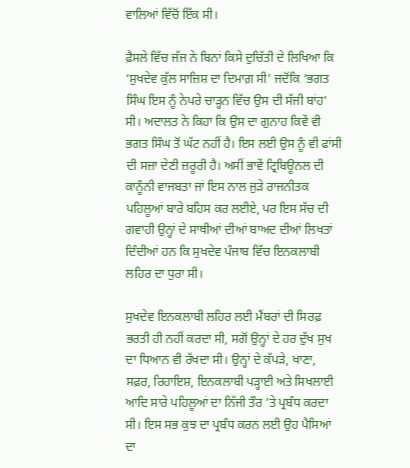ਵਾਲਿਆਂ ਵਿੱਚੋਂ ਇੱਕ ਸੀ।

ਫ਼ੈਸਲੇ ਵਿੱਚ ਜੱਜ ਨੇ ਬਿਨਾਂ ਕਿਸੇ ਦੁਚਿੱਤੀ ਦੇ ਲਿਖਿਆ ਕਿ ‘ਸੁਖਦੇਵ ਕੁੱਲ ਸਾਜ਼ਿਸ਼ ਦਾ ਦਿਮਾਗ਼ ਸੀ’ ਜਦੋਂਕਿ ‘ਭਗਤ ਸਿੰਘ ਇਸ ਨੂੰ ਨੇਪਰੇ ਚਾੜ੍ਹਨ ਵਿੱਚ ਉਸ ਦੀ ਸੱਜੀ ਬਾਂਹ’ ਸੀ। ਅਦਾਲਤ ਨੇ ਕਿਹਾ ਕਿ ਉਸ ਦਾ ਗੁਨਾਹ ਕਿਵੇਂ ਵੀ ਭਗਤ ਸਿੰਘ ਤੋਂ ਘੱਟ ਨਹੀਂ ਹੈ। ਇਸ ਲਈ ਉਸ ਨੂੰ ਵੀ ਫਾਂਸੀ ਦੀ ਸਜ਼ਾ ਦੇਣੀ ਜ਼ਰੂਰੀ ਹੈ। ਅਸੀਂ ਭਾਵੇਂ ਟ੍ਰਿਬਿਊਨਲ ਦੀ ਕਾਨੂੰਨੀ ਵਾਜਬਤਾ ਜਾਂ ਇਸ ਨਾਲ ਜੁੜੇ ਰਾਜਨੀਤਕ ਪਹਿਲੂਆਂ ਬਾਰੇ ਬਹਿਸ ਕਰ ਲਈਏ, ਪਰ ਇਸ ਸੱਚ ਦੀ ਗਵਾਹੀ ਉਨ੍ਹਾਂ ਦੇ ਸਾਥੀਆਂ ਦੀਆਂ ਬਾਅਦ ਦੀਆਂ ਲਿਖਤਾਂ ਦਿੰਦੀਆਂ ਹਨ ਕਿ ਸੁਖਦੇਵ ਪੰਜਾਬ ਵਿੱਚ ਇਨਕਲਾਬੀ ਲਹਿਰ ਦਾ ਧੁਰਾ ਸੀ।

ਸੁਖਦੇਵ ਇਨਕਲਾਬੀ ਲਹਿਰ ਲਈ ਮੈਂਬਰਾਂ ਦੀ ਸਿਰਫ਼ ਭਰਤੀ ਹੀ ਨਹੀਂ ਕਰਦਾ ਸੀ, ਸਗੋਂ ਉਨ੍ਹਾਂ ਦੇ ਹਰ ਦੁੱਖ ਸੁਖ ਦਾ ਧਿਆਨ ਵੀ ਰੱਖਦਾ ਸੀ। ਉਨ੍ਹਾਂ ਦੇ ਕੱਪੜੇ, ਖਾਣਾ, ਸਫ਼ਰ, ਰਿਹਾਇਸ਼, ਇਨਕਲਾਬੀ ਪੜ੍ਹਾਈ ਅਤੇ ਸਿਖਲਾਈ ਆਦਿ ਸਾਰੇ ਪਹਿਲੂਆਂ ਦਾ ਨਿੱਜੀ ਤੌਰ ’ਤੇ ਪ੍ਰਬੰਧ ਕਰਦਾ ਸੀ। ਇਸ ਸਭ ਕੁਝ ਦਾ ਪ੍ਰਬੰਧ ਕਰਨ ਲਈ ਉਹ ਪੈਸਿਆਂ ਦਾ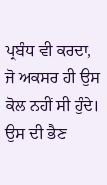ਪ੍ਰਬੰਧ ਵੀ ਕਰਦਾ, ਜੋ ਅਕਸਰ ਹੀ ਉਸ ਕੋਲ ਨਹੀਂ ਸੀ ਹੁੰਦੇ। ਉਸ ਦੀ ਭੈਣ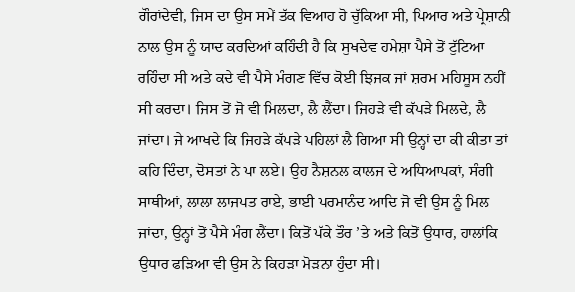ਗੌਰਾਂਦੇਵੀ, ਜਿਸ ਦਾ ਉਸ ਸਮੇਂ ਤੱਕ ਵਿਆਹ ਹੋ ਚੁੱਕਿਆ ਸੀ, ਪਿਆਰ ਅਤੇ ਪ੍ਰੇਸ਼ਾਨੀ ਨਾਲ ਉਸ ਨੂੰ ਯਾਦ ਕਰਦਿਆਂ ਕਹਿੰਦੀ ਹੈ ਕਿ ਸੁਖਦੇਵ ਹਮੇਸ਼ਾ ਪੈਸੇ ਤੋਂ ਟੁੱਟਿਆ ਰਹਿੰਦਾ ਸੀ ਅਤੇ ਕਦੇ ਵੀ ਪੈਸੇ ਮੰਗਣ ਵਿੱਚ ਕੋਈ ਝਿਜਕ ਜਾਂ ਸ਼ਰਮ ਮਹਿਸੂਸ ਨਹੀਂ ਸੀ ਕਰਦਾ। ਜਿਸ ਤੋਂ ਜੋ ਵੀ ਮਿਲਦਾ, ਲੈ ਲੈਂਦਾ। ਜਿਹੜੇ ਵੀ ਕੱਪੜੇ ਮਿਲਦੇ, ਲੈ ਜਾਂਦਾ। ਜੇ ਆਖਦੇ ਕਿ ਜਿਹੜੇ ਕੱਪੜੇ ਪਹਿਲਾਂ ਲੈ ਗਿਆ ਸੀ ਉਨ੍ਹਾਂ ਦਾ ਕੀ ਕੀਤਾ ਤਾਂ ਕਹਿ ਦਿੰਦਾ, ਦੋਸਤਾਂ ਨੇ ਪਾ ਲਏ। ਉਹ ਨੈਸ਼ਨਲ ਕਾਲਜ ਦੇ ਅਧਿਆਪਕਾਂ, ਸੰਗੀ ਸਾਥੀਆਂ, ਲਾਲਾ ਲਾਜਪਤ ਰਾਏ, ਭਾਈ ਪਰਮਾਨੰਦ ਆਦਿ ਜੋ ਵੀ ਉਸ ਨੂੰ ਮਿਲ ਜਾਂਦਾ, ਉਨ੍ਹਾਂ ਤੋਂ ਪੈਸੇ ਮੰਗ ਲੈਂਦਾ। ਕਿਤੋਂ ਪੱਕੇ ਤੌਰ ’ਤੇ ਅਤੇ ਕਿਤੋਂ ਉਧਾਰ, ਹਾਲਾਂਕਿ ਉਧਾਰ ਫੜਿਆ ਵੀ ਉਸ ਨੇ ਕਿਹੜਾ ਮੋੜਨਾ ਹੁੰਦਾ ਸੀ।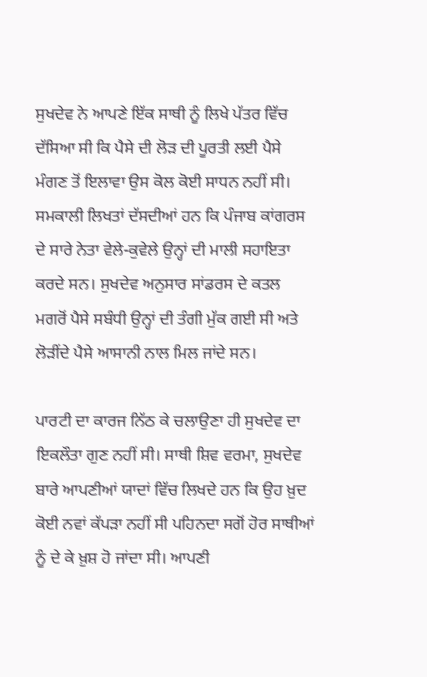ਸੁਖਦੇਵ ਨੇ ਆਪਣੇ ਇੱਕ ਸਾਥੀ ਨੂੰ ਲਿਖੇ ਪੱਤਰ ਵਿੱਚ ਦੱਸਿਆ ਸੀ ਕਿ ਪੈਸੇ ਦੀ ਲੋੜ ਦੀ ਪੂਰਤੀ ਲਈ ਪੈਸੇ ਮੰਗਣ ਤੋਂ ਇਲਾਵਾ ਉਸ ਕੋਲ ਕੋਈ ਸਾਧਨ ਨਹੀਂ ਸੀ। ਸਮਕਾਲੀ ਲਿਖਤਾਂ ਦੱਸਦੀਆਂ ਹਨ ਕਿ ਪੰਜਾਬ ਕਾਂਗਰਸ ਦੇ ਸਾਰੇ ਨੇਤਾ ਵੇਲੇ-ਕੁਵੇਲੇ ਉਨ੍ਹਾਂ ਦੀ ਮਾਲੀ ਸਹਾਇਤਾ ਕਰਦੇ ਸਨ। ਸੁਖਦੇਵ ਅਨੁਸਾਰ ਸਾਂਡਰਸ ਦੇ ਕਤਲ ਮਗਰੋਂ ਪੈਸੇ ਸਬੰਧੀ ਉਨ੍ਹਾਂ ਦੀ ਤੰਗੀ ਮੁੱਕ ਗਈ ਸੀ ਅਤੇ ਲੋੜੀਂਦੇ ਪੈਸੇ ਆਸਾਨੀ ਨਾਲ ਮਿਲ ਜਾਂਦੇ ਸਨ।

ਪਾਰਟੀ ਦਾ ਕਾਰਜ ਨਿੱਠ ਕੇ ਚਲਾਉਣਾ ਹੀ ਸੁਖਦੇਵ ਦਾ ਇਕਲੌਤਾ ਗੁਣ ਨਹੀਂ ਸੀ। ਸਾਥੀ ਸ਼ਿਵ ਵਰਮਾ, ਸੁਖਦੇਵ ਬਾਰੇ ਆਪਣੀਆਂ ਯਾਦਾਂ ਵਿੱਚ ਲਿਖਦੇ ਹਨ ਕਿ ਉਹ ਖ਼ੁਦ ਕੋਈ ਨਵਾਂ ਕੱਪੜਾ ਨਹੀਂ ਸੀ ਪਹਿਨਦਾ ਸਗੋਂ ਹੋਰ ਸਾਥੀਆਂ ਨੂੰ ਦੇ ਕੇ ਖ਼ੁਸ਼ ਹੋ ਜਾਂਦਾ ਸੀ। ਆਪਣੀ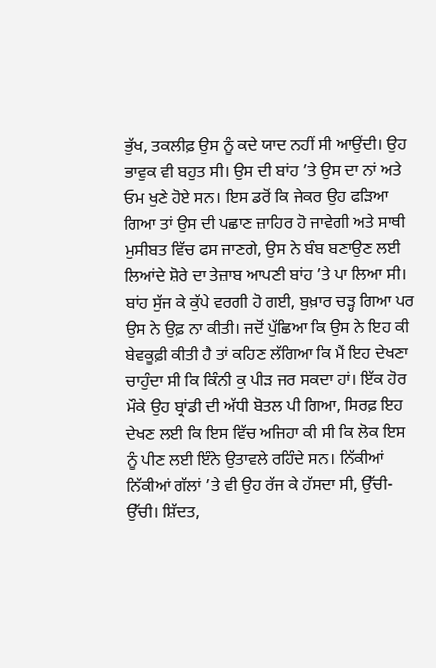ਭੁੱਖ, ਤਕਲੀਫ਼ ਉਸ ਨੂੰ ਕਦੇ ਯਾਦ ਨਹੀਂ ਸੀ ਆਉਂਦੀ। ਉਹ ਭਾਵੁਕ ਵੀ ਬਹੁਤ ਸੀ। ਉਸ ਦੀ ਬਾਂਹ ’ਤੇ ਉਸ ਦਾ ਨਾਂ ਅਤੇ ਓਮ ਖੁਣੇ ਹੋਏ ਸਨ। ਇਸ ਡਰੋਂ ਕਿ ਜੇਕਰ ਉਹ ਫੜਿਆ ਗਿਆ ਤਾਂ ਉਸ ਦੀ ਪਛਾਣ ਜ਼ਾਹਿਰ ਹੋ ਜਾਵੇਗੀ ਅਤੇ ਸਾਥੀ ਮੁਸੀਬਤ ਵਿੱਚ ਫਸ ਜਾਣਗੇ, ਉਸ ਨੇ ਬੰਬ ਬਣਾਉਣ ਲਈ ਲਿਆਂਦੇ ਸ਼ੋਰੇ ਦਾ ਤੇਜ਼ਾਬ ਆਪਣੀ ਬਾਂਹ ’ਤੇ ਪਾ ਲਿਆ ਸੀ। ਬਾਂਹ ਸੁੱਜ ਕੇ ਕੁੱਪੇ ਵਰਗੀ ਹੋ ਗਈ, ਬੁਖ਼ਾਰ ਚੜ੍ਹ ਗਿਆ ਪਰ ਉਸ ਨੇ ਉਫ਼ ਨਾ ਕੀਤੀ। ਜਦੋਂ ਪੁੱਛਿਆ ਕਿ ਉਸ ਨੇ ਇਹ ਕੀ ਬੇਵਕੂਫ਼ੀ ਕੀਤੀ ਹੈ ਤਾਂ ਕਹਿਣ ਲੱਗਿਆ ਕਿ ਮੈਂ ਇਹ ਦੇਖਣਾ ਚਾਹੁੰਦਾ ਸੀ ਕਿ ਕਿੰਨੀ ਕੁ ਪੀੜ ਜਰ ਸਕਦਾ ਹਾਂ। ਇੱਕ ਹੋਰ ਮੌਕੇ ਉਹ ਬ੍ਰਾਂਡੀ ਦੀ ਅੱਧੀ ਬੋਤਲ ਪੀ ਗਿਆ, ਸਿਰਫ਼ ਇਹ ਦੇਖਣ ਲਈ ਕਿ ਇਸ ਵਿੱਚ ਅਜਿਹਾ ਕੀ ਸੀ ਕਿ ਲੋਕ ਇਸ ਨੂੰ ਪੀਣ ਲਈ ਇੰਨੇ ਉਤਾਵਲੇ ਰਹਿੰਦੇ ਸਨ। ਨਿੱਕੀਆਂ ਨਿੱਕੀਆਂ ਗੱਲਾਂ ’ਤੇ ਵੀ ਉਹ ਰੱਜ ਕੇ ਹੱਸਦਾ ਸੀ, ਉੱਚੀ-ਉੱਚੀ। ਸ਼ਿੱਦਤ,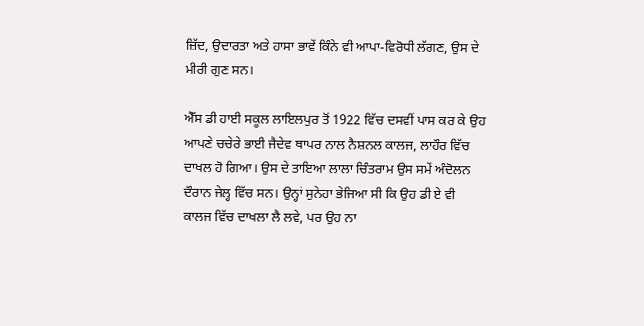ਜ਼ਿੱਦ, ਉਦਾਰਤਾ ਅਤੇ ਹਾਸਾ ਭਾਵੇਂ ਕਿੰਨੇ ਵੀ ਆਪਾ-ਵਿਰੋਧੀ ਲੱਗਣ, ਉਸ ਦੇ ਮੀਰੀ ਗੁਣ ਸਨ।

ਐੱਸ ਡੀ ਹਾਈ ਸਕੂਲ ਲਾਇਲਪੁਰ ਤੋਂ 1922 ਵਿੱਚ ਦਸਵੀਂ ਪਾਸ ਕਰ ਕੇ ਉਹ ਆਪਣੇ ਚਚੇਰੇ ਭਾਈ ਜੈਦੇਵ ਥਾਪਰ ਨਾਲ ਨੈਸ਼ਨਲ ਕਾਲਜ, ਲਾਹੌਰ ਵਿੱਚ ਦਾਖਲ ਹੋ ਗਿਆ। ਉਸ ਦੇ ਤਾਇਆ ਲਾਲਾ ਚਿੰਤਰਾਮ ਉਸ ਸਮੇਂ ਅੰਦੋਲਨ ਦੌਰਾਨ ਜੇਲ੍ਹ ਵਿੱਚ ਸਨ। ਉਨ੍ਹਾਂ ਸੁਨੇਹਾ ਭੇਜਿਆ ਸੀ ਕਿ ਉਹ ਡੀ ਏ ਵੀ ਕਾਲਜ ਵਿੱਚ ਦਾਖਲਾ ਲੈ ਲਵੇ, ਪਰ ਉਹ ਨਾ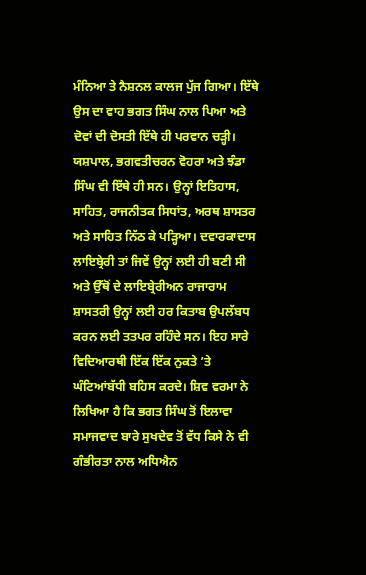ਮੰਨਿਆ ਤੇ ਨੈਸ਼ਨਲ ਕਾਲਜ ਪੁੱਜ ਗਿਆ। ਇੱਥੇ ਉਸ ਦਾ ਵਾਹ ਭਗਤ ਸਿੰਘ ਨਾਲ ਪਿਆ ਅਤੇ ਦੋਵਾਂ ਦੀ ਦੋਸਤੀ ਇੱਥੇ ਹੀ ਪਰਵਾਨ ਚੜ੍ਹੀ। ਯਸ਼ਪਾਲ, ਭਗਵਤੀਚਰਨ ਵੋਹਰਾ ਅਤੇ ਝੰਡਾ ਸਿੰਘ ਵੀ ਇੱਥੇ ਹੀ ਸਨ। ਉਨ੍ਹਾਂ ਇਤਿਹਾਸ, ਸਾਹਿਤ, ਰਾਜਨੀਤਕ ਸਿਧਾਂਤ, ਅਰਥ ਸ਼ਾਸਤਰ ਅਤੇ ਸਾਹਿਤ ਨਿੱਠ ਕੇ ਪੜ੍ਹਿਆ। ਦਵਾਰਕਾਦਾਸ ਲਾਇਬ੍ਰੇਰੀ ਤਾਂ ਜਿਵੇਂ ਉਨ੍ਹਾਂ ਲਈ ਹੀ ਬਣੀ ਸੀ ਅਤੇ ਉੱਥੋਂ ਦੇ ਲਾਇਬ੍ਰੇਰੀਅਨ ਰਾਜਾਰਾਮ ਸ਼ਾਸਤਰੀ ਉਨ੍ਹਾਂ ਲਈ ਹਰ ਕਿਤਾਬ ਉਪਲੱਬਧ ਕਰਨ ਲਈ ਤਤਪਰ ਰਹਿੰਦੇ ਸਨ। ਇਹ ਸਾਰੇ ਵਿਦਿਆਰਥੀ ਇੱਕ ਇੱਕ ਨੁਕਤੇ ’ਤੇ ਘੰਟਿਆਂਬੱਧੀ ਬਹਿਸ ਕਰਦੇ। ਸ਼ਿਵ ਵਰਮਾ ਨੇ ਲਿਖਿਆ ਹੈ ਕਿ ਭਗਤ ਸਿੰਘ ਤੋਂ ਇਲਾਵਾ ਸਮਾਜਵਾਦ ਬਾਰੇ ਸੁਖਦੇਵ ਤੋਂ ਵੱਧ ਕਿਸੇ ਨੇ ਵੀ ਗੰਭੀਰਤਾ ਨਾਲ ਅਧਿਐਨ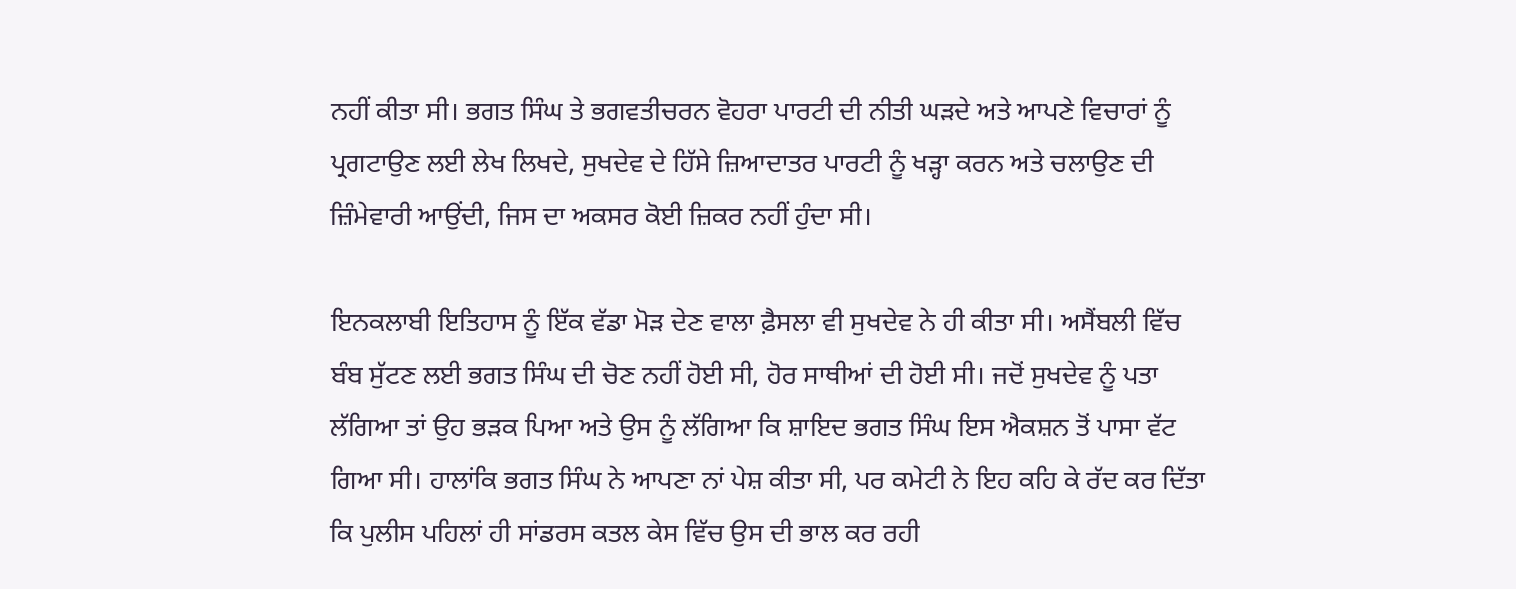ਨਹੀਂ ਕੀਤਾ ਸੀ। ਭਗਤ ਸਿੰਘ ਤੇ ਭਗਵਤੀਚਰਨ ਵੋਹਰਾ ਪਾਰਟੀ ਦੀ ਨੀਤੀ ਘੜਦੇ ਅਤੇ ਆਪਣੇ ਵਿਚਾਰਾਂ ਨੂੰ ਪ੍ਰਗਟਾਉਣ ਲਈ ਲੇਖ ਲਿਖਦੇ, ਸੁਖਦੇਵ ਦੇ ਹਿੱਸੇ ਜ਼ਿਆਦਾਤਰ ਪਾਰਟੀ ਨੂੰ ਖੜ੍ਹਾ ਕਰਨ ਅਤੇ ਚਲਾਉਣ ਦੀ ਜ਼ਿੰਮੇਵਾਰੀ ਆਉਂਦੀ, ਜਿਸ ਦਾ ਅਕਸਰ ਕੋਈ ਜ਼ਿਕਰ ਨਹੀਂ ਹੁੰਦਾ ਸੀ।

ਇਨਕਲਾਬੀ ਇਤਿਹਾਸ ਨੂੰ ਇੱਕ ਵੱਡਾ ਮੋੜ ਦੇਣ ਵਾਲਾ ਫ਼ੈਸਲਾ ਵੀ ਸੁਖਦੇਵ ਨੇ ਹੀ ਕੀਤਾ ਸੀ। ਅਸੈਂਬਲੀ ਵਿੱਚ ਬੰਬ ਸੁੱਟਣ ਲਈ ਭਗਤ ਸਿੰਘ ਦੀ ਚੋਣ ਨਹੀਂ ਹੋਈ ਸੀ, ਹੋਰ ਸਾਥੀਆਂ ਦੀ ਹੋਈ ਸੀ। ਜਦੋਂ ਸੁਖਦੇਵ ਨੂੰ ਪਤਾ ਲੱਗਿਆ ਤਾਂ ਉਹ ਭੜਕ ਪਿਆ ਅਤੇ ਉਸ ਨੂੰ ਲੱਗਿਆ ਕਿ ਸ਼ਾਇਦ ਭਗਤ ਸਿੰਘ ਇਸ ਐਕਸ਼ਨ ਤੋਂ ਪਾਸਾ ਵੱਟ ਗਿਆ ਸੀ। ਹਾਲਾਂਕਿ ਭਗਤ ਸਿੰਘ ਨੇ ਆਪਣਾ ਨਾਂ ਪੇਸ਼ ਕੀਤਾ ਸੀ, ਪਰ ਕਮੇਟੀ ਨੇ ਇਹ ਕਹਿ ਕੇ ਰੱਦ ਕਰ ਦਿੱਤਾ ਕਿ ਪੁਲੀਸ ਪਹਿਲਾਂ ਹੀ ਸਾਂਡਰਸ ਕਤਲ ਕੇਸ ਵਿੱਚ ਉਸ ਦੀ ਭਾਲ ਕਰ ਰਹੀ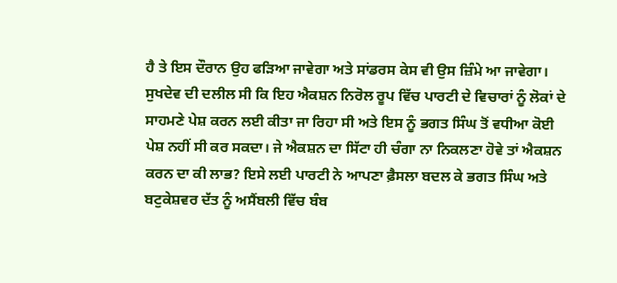ਹੈ ਤੇ ਇਸ ਦੌਰਾਨ ਉਹ ਫੜਿਆ ਜਾਵੇਗਾ ਅਤੇ ਸਾਂਡਰਸ ਕੇਸ ਵੀ ਉਸ ਜ਼ਿੰਮੇ ਆ ਜਾਵੇਗਾ। ਸੁਖਦੇਵ ਦੀ ਦਲੀਲ ਸੀ ਕਿ ਇਹ ਐਕਸ਼ਨ ਨਿਰੋਲ ਰੂਪ ਵਿੱਚ ਪਾਰਟੀ ਦੇ ਵਿਚਾਰਾਂ ਨੂੰ ਲੋਕਾਂ ਦੇ ਸਾਹਮਣੇ ਪੇਸ਼ ਕਰਨ ਲਈ ਕੀਤਾ ਜਾ ਰਿਹਾ ਸੀ ਅਤੇ ਇਸ ਨੂੰ ਭਗਤ ਸਿੰਘ ਤੋਂ ਵਧੀਆ ਕੋਈ ਪੇਸ਼ ਨਹੀਂ ਸੀ ਕਰ ਸਕਦਾ। ਜੇ ਐਕਸ਼ਨ ਦਾ ਸਿੱਟਾ ਹੀ ਚੰਗਾ ਨਾ ਨਿਕਲਣਾ ਹੋਵੇ ਤਾਂ ਐਕਸ਼ਨ ਕਰਨ ਦਾ ਕੀ ਲਾਭ? ਇਸੇ ਲਈ ਪਾਰਟੀ ਨੇ ਆਪਣਾ ਫ਼ੈਸਲਾ ਬਦਲ ਕੇ ਭਗਤ ਸਿੰਘ ਅਤੇ ਬਟੁਕੇਸ਼ਵਰ ਦੱਤ ਨੂੰ ਅਸੈਂਬਲੀ ਵਿੱਚ ਬੰਬ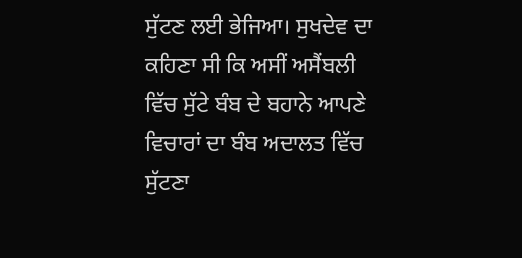ਸੁੱਟਣ ਲਈ ਭੇਜਿਆ। ਸੁਖਦੇਵ ਦਾ ਕਹਿਣਾ ਸੀ ਕਿ ਅਸੀਂ ਅਸੈਂਬਲੀ ਵਿੱਚ ਸੁੱਟੇ ਬੰਬ ਦੇ ਬਹਾਨੇ ਆਪਣੇ ਵਿਚਾਰਾਂ ਦਾ ਬੰਬ ਅਦਾਲਤ ਵਿੱਚ ਸੁੱਟਣਾ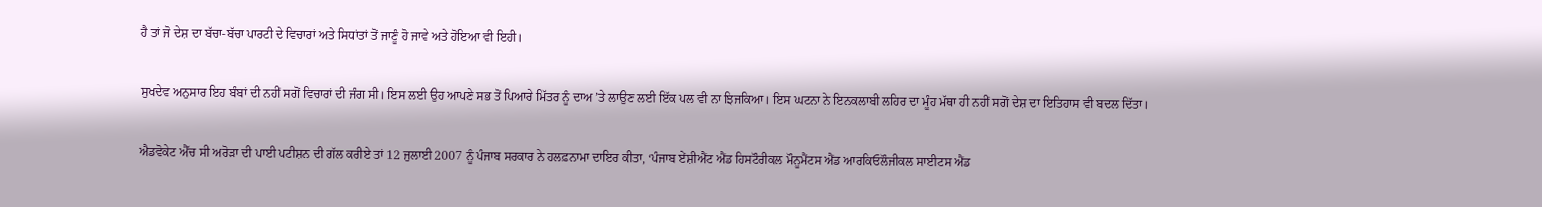ਹੈ ਤਾਂ ਜੋ ਦੇਸ਼ ਦਾ ਬੱਚਾ-ਬੱਚਾ ਪਾਰਟੀ ਦੇ ਵਿਚਾਰਾਂ ਅਤੇ ਸਿਧਾਂਤਾਂ ਤੋਂ ਜਾਣੂੰ ਹੋ ਜਾਵੇ ਅਤੇ ਹੋਇਆ ਵੀ ਇਹੀ।

ਸੁਖਦੇਵ ਅਨੁਸਾਰ ਇਹ ਬੰਬਾਂ ਦੀ ਨਹੀਂ ਸਗੋਂ ਵਿਚਾਰਾਂ ਦੀ ਜੰਗ ਸੀ। ਇਸ ਲਈ ਉਹ ਆਪਣੇ ਸਭ ਤੋਂ ਪਿਆਰੇ ਮਿੱਤਰ ਨੂੰ ਦਾਅ ’ਤੇ ਲਾਉਣ ਲਈ ਇੱਕ ਪਲ ਵੀ ਨਾ ਝਿਜਕਿਆ। ਇਸ ਘਟਨਾ ਨੇ ਇਨਕਲਾਬੀ ਲਹਿਰ ਦਾ ਮੂੰਹ ਮੱਥਾ ਹੀ ਨਹੀਂ ਸਗੋਂ ਦੇਸ਼ ਦਾ ਇਤਿਹਾਸ ਵੀ ਬਦਲ ਦਿੱਤਾ।

ਐਡਵੋਕੇਟ ਐੱਚ ਸੀ ਅਰੋੜਾ ਦੀ ਪਾਈ ਪਟੀਸ਼ਨ ਦੀ ਗੱਲ ਕਰੀਏ ਤਾਂ 12 ਜੁਲਾਈ 2007 ਨੂੰ ਪੰਜਾਬ ਸਰਕਾਰ ਨੇ ਹਲਫ਼ਨਾਮਾ ਦਾਇਰ ਕੀਤਾ, ‘ਪੰਜਾਬ ਏਂਸ਼ੀਐਂਟ ਐਂਡ ਹਿਸਟੌਰੀਕਲ ਮੌਨੂਮੈਂਟਸ ਐਂਡ ਆਰਕਿਓਲੌਜੀਕਲ ਸਾਈਟਸ ਐਂਡ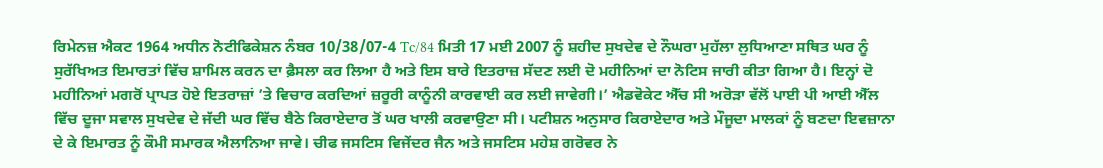ਰਿਮੇਨਜ਼ ਐਕਟ 1964 ਅਧੀਨ ਨੋਟੀਫਿਕੇਸ਼ਨ ਨੰਬਰ 10/38/07-4 Tc/84 ਮਿਤੀ 17 ਮਈ 2007 ਨੂੰ ਸ਼ਹੀਦ ਸੁਖਦੇਵ ਦੇ ਨੌਘਰਾ ਮੁਹੱਲਾ ਲੁਧਿਆਣਾ ਸਥਿਤ ਘਰ ਨੂੰ ਸੁਰੱਖਿਅਤ ਇਮਾਰਤਾਂ ਵਿੱਚ ਸ਼ਾਮਿਲ ਕਰਨ ਦਾ ਫ਼ੈਸਲਾ ਕਰ ਲਿਆ ਹੈ ਅਤੇ ਇਸ ਬਾਰੇ ਇਤਰਾਜ਼ ਸੱਦਣ ਲਈ ਦੋ ਮਹੀਨਿਆਂ ਦਾ ਨੋਟਿਸ ਜਾਰੀ ਕੀਤਾ ਗਿਆ ਹੈ। ਇਨ੍ਹਾਂ ਦੋ ਮਹੀਨਿਆਂ ਮਗਰੋਂ ਪ੍ਰਾਪਤ ਹੋਏ ਇਤਰਾਜ਼ਾਂ ’ਤੇ ਵਿਚਾਰ ਕਰਦਿਆਂ ਜ਼ਰੂਰੀ ਕਾਨੂੰਨੀ ਕਾਰਵਾਈ ਕਰ ਲਈ ਜਾਵੇਗੀ।’ ਐਡਵੋਕੇਟ ਐੱਚ ਸੀ ਅਰੋੜਾ ਵੱਲੋਂ ਪਾਈ ਪੀ ਆਈ ਐੱਲ ਵਿੱਚ ਦੂਜਾ ਸਵਾਲ ਸੁਖਦੇਵ ਦੇ ਜੱਦੀ ਘਰ ਵਿੱਚ ਬੈਠੇ ਕਿਰਾਏਦਾਰ ਤੋਂ ਘਰ ਖਾਲੀ ਕਰਵਾਉਣਾ ਸੀ। ਪਟੀਸ਼ਨ ਅਨੁਸਾਰ ਕਿਰਾਏਦਾਰ ਅਤੇ ਮੌਜੂਦਾ ਮਾਲਕਾਂ ਨੂੰ ਬਣਦਾ ਇਵਜ਼ਾਨਾ ਦੇ ਕੇ ਇਮਾਰਤ ਨੂੰ ਕੌਮੀ ਸਮਾਰਕ ਐਲਾਨਿਆ ਜਾਵੇ। ਚੀਫ ਜਸਟਿਸ ਵਿਜੇਂਦਰ ਜੈਨ ਅਤੇ ਜਸਟਿਸ ਮਹੇਸ਼ ਗਰੋਵਰ ਨੇ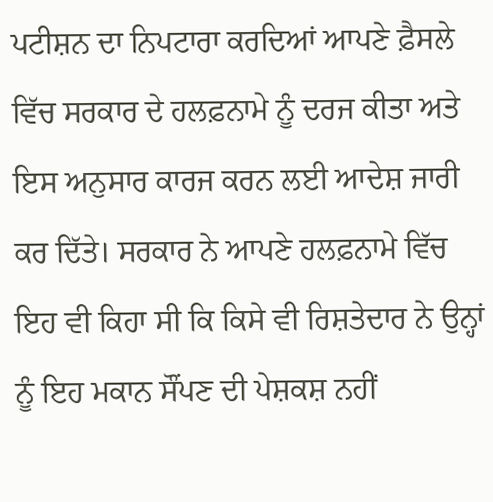ਪਟੀਸ਼ਨ ਦਾ ਨਿਪਟਾਰਾ ਕਰਦਿਆਂ ਆਪਣੇ ਫ਼ੈਸਲੇ ਵਿੱਚ ਸਰਕਾਰ ਦੇ ਹਲਫ਼ਨਾਮੇ ਨੂੰ ਦਰਜ ਕੀਤਾ ਅਤੇ ਇਸ ਅਨੁਸਾਰ ਕਾਰਜ ਕਰਨ ਲਈ ਆਦੇਸ਼ ਜਾਰੀ ਕਰ ਦਿੱਤੇ। ਸਰਕਾਰ ਨੇ ਆਪਣੇ ਹਲਫ਼ਨਾਮੇ ਵਿੱਚ ਇਹ ਵੀ ਕਿਹਾ ਸੀ ਕਿ ਕਿਸੇ ਵੀ ਰਿਸ਼ਤੇਦਾਰ ਨੇ ਉਨ੍ਹਾਂ ਨੂੰ ਇਹ ਮਕਾਨ ਸੌਂਪਣ ਦੀ ਪੇਸ਼ਕਸ਼ ਨਹੀਂ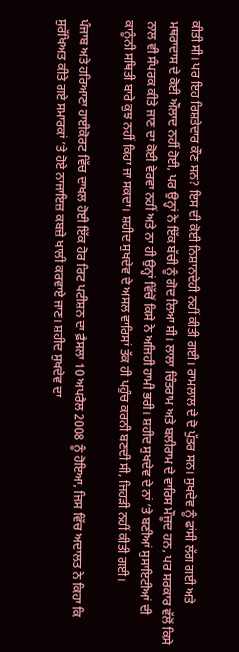ਕੀਤੀ ਸੀ। ਪਰ ਇਹ ਰਿਸ਼ਤੇਦਾਰ ਕੌਣ ਸਨ? ਇਸ ਦੀ ਕੋਈ ਨਿਸ਼ਾਨਦੇਹੀ ਨਹੀਂ ਕੀਤੀ ਗਈ। ਰਾਮਲਾਲ ਦੇ ਦੋ ਪੁੱਤਰ ਸਨ। ਸੁਖਦੇਵ ਨੂੰ ਫਾਂਸੀ ਲੱਗ ਗਈ ਅਤੇ ਮਥਰਾਦਾਸ ਦੇ ਕੋਈ ਔਲਾਦ ਨਹੀਂ ਹੋਈ, ਪਰ ਉਨ੍ਹਾਂ ਨੇ ਇੱਕ ਬੱਚੀ ਨੂੰ ਗੋਦ ਲਿਆ ਸੀ। ਲਾਲਾ ਚਿੰਤਰਾਮ ਅਤੇ ਬਲੀਰਾਮ ਦੇ ਵਾਰਿਸ ਮੌਜੂਦ ਹਨ, ਪਰ ਸਰਕਾਰ ਵੱਲੋਂ ਕਿਸੇ ਨਾਲ ਵੀ ਸੰਪਰਕ ਕੀਤੇ ਜਾਣ ਦਾ ਕੋਈ ਵੇਰਵਾ ਨਹੀਂ ਅਤੇ ਨਾ ਹੀ ਉਨ੍ਹਾਂ ਵਿੱਚੋਂ ਕਿਸੇ ਨੇ ਅਜਿਹੀ ਹਾਮੀ ਭਰੀ। ਸ਼ਹੀਦ ਸੁਖਦੇਵ ਦੇ ਨਾਂ ’ਤੇ ਬਣੀਆਂ ਸੁਸਾਇਟੀਆਂ ਦੀ ਕਾਨੂੰਨੀ ਸਥਿਤੀ ਬਾਰੇ ਕੁਝ ਨਹੀਂ ਕਿਹਾ ਜਾ ਸਕਦਾ। ਸ਼ਹੀਦ ਸੁਖਦੇਵ ਦੇ ਅਸਲ ਵਾਰਿਸਾਂ ਤੱਕ ਹੀ ਪਹੁੰਚ ਕਰਨੀ ਬਣਦੀ ਸੀ, ਜਿਹੜੀ ਨਹੀਂ ਕੀਤੀ ਗਈ।

ਪੰਜਾਬ ਅਤੇ ਹਰਿਆਣਾ ਹਾਈਕੋਰਟ ਵਿੱਚ ਦਾਖਲ ਹੋਈ ਇੱਕ ਹੋਰ ਰਿਟ ਪਟੀਸ਼ਨ ਦਾ ਫ਼ੈਸਲਾ 10 ਅਪਰੈਲ 2008 ਨੂੰ ਹੋਇਆ, ਜਿਸ ਵਿੱਚ ਅਦਾਲਤ ਨੇ ਕਿਹਾ ਕਿ ਸੁਰੱਖਿਅਤ ਕੀਤੇ ਗਏ ਸਮਾਰਕਾਂ ’ਤੇ ਹੋਏ ਨਾਜਾਇਜ਼ ਕਬਜ਼ੇ ਖਾਲੀ ਕਰਵਾਏ ਜਾਣ। ਸ਼ਹੀਦ ਸੁਖਦੇਵ ਦਾ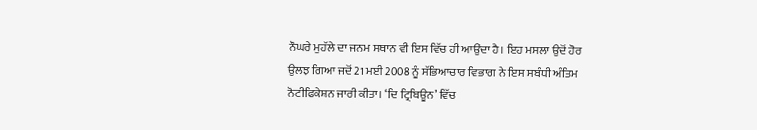ਨੌਘਰੇ ਮੁਹੱਲੇ ਦਾ ਜਨਮ ਸਥਾਨ ਵੀ ਇਸ ਵਿੱਚ ਹੀ ਆਉਂਦਾ ਹੈ। ਇਹ ਮਸਲਾ ਉਦੋਂ ਹੋਰ ਉਲਝ ਗਿਆ ਜਦੋਂ 21 ਮਈ 2008 ਨੂੰ ਸੱਭਿਆਚਾਰ ਵਿਭਾਗ ਨੇ ਇਸ ਸਬੰਧੀ ਅੰਤਿਮ ਨੋਟੀਫਿਕੇਸ਼ਨ ਜਾਰੀ ਕੀਤਾ। ‘ਦਿ ਟ੍ਰਿਬਿਊਨ’ ਵਿੱਚ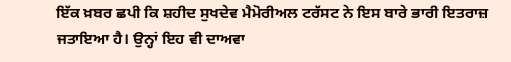ਇੱਕ ਖ਼ਬਰ ਛਪੀ ਕਿ ਸ਼ਹੀਦ ਸੁਖਦੇਵ ਮੈਮੋਰੀਅਲ ਟਰੱਸਟ ਨੇ ਇਸ ਬਾਰੇ ਭਾਰੀ ਇਤਰਾਜ਼ ਜਤਾਇਆ ਹੈ। ਉਨ੍ਹਾਂ ਇਹ ਵੀ ਦਾਅਵਾ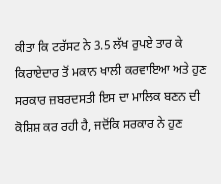ਕੀਤਾ ਕਿ ਟਰੱਸਟ ਨੇ 3.5 ਲੱਖ ਰੁਪਏ ਤਾਰ ਕੇ ਕਿਰਾਏਦਾਰ ਤੋਂ ਮਕਾਨ ਖਾਲੀ ਕਰਵਾਇਆ ਅਤੇ ਹੁਣ ਸਰਕਾਰ ਜ਼ਬਰਦਸਤੀ ਇਸ ਦਾ ਮਾਲਿਕ ਬਣਨ ਦੀ ਕੋਸ਼ਿਸ਼ ਕਰ ਰਹੀ ਹੈ, ਜਦੋਂਕਿ ਸਰਕਾਰ ਨੇ ਹੁਣ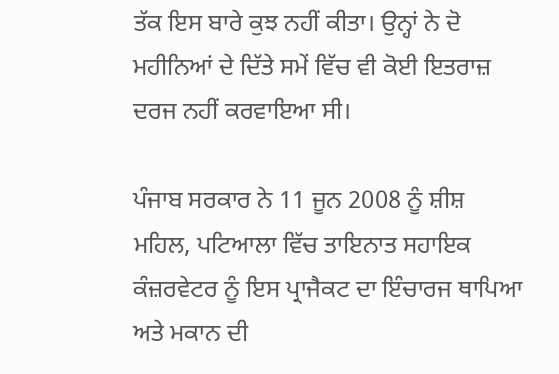ਤੱਕ ਇਸ ਬਾਰੇ ਕੁਝ ਨਹੀਂ ਕੀਤਾ। ਉਨ੍ਹਾਂ ਨੇ ਦੋ ਮਹੀਨਿਆਂ ਦੇ ਦਿੱਤੇ ਸਮੇਂ ਵਿੱਚ ਵੀ ਕੋਈ ਇਤਰਾਜ਼ ਦਰਜ ਨਹੀਂ ਕਰਵਾਇਆ ਸੀ।

ਪੰਜਾਬ ਸਰਕਾਰ ਨੇ 11 ਜੂਨ 2008 ਨੂੰ ਸ਼ੀਸ਼ ਮਹਿਲ, ਪਟਿਆਲਾ ਵਿੱਚ ਤਾਇਨਾਤ ਸਹਾਇਕ ਕੰਜ਼ਰਵੇਟਰ ਨੂੰ ਇਸ ਪ੍ਰਾਜੈਕਟ ਦਾ ਇੰਚਾਰਜ ਥਾਪਿਆ ਅਤੇ ਮਕਾਨ ਦੀ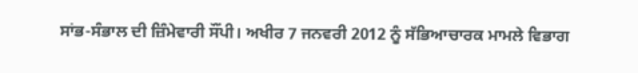ਸਾਂਭ-ਸੰਭਾਲ ਦੀ ਜ਼ਿੰਮੇਵਾਰੀ ਸੌਂਪੀ। ਅਖੀਰ 7 ਜਨਵਰੀ 2012 ਨੂੰ ਸੱਭਿਆਚਾਰਕ ਮਾਮਲੇ ਵਿਭਾਗ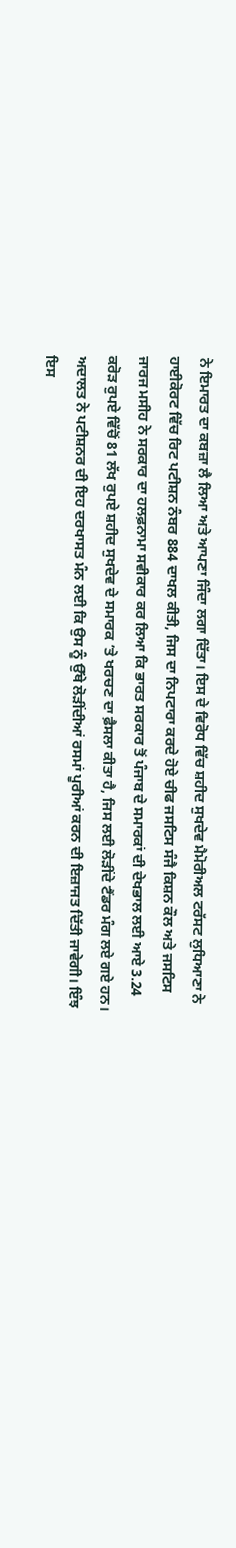ਨੇ ਇਮਾਰਤ ਦਾ ਕਬਜ਼ਾ ਲੈ ਲਿਆ ਅਤੇ ਆਪਣਾ ਜਿੰਦਾ ਲਗਾ ਦਿੱਤਾ। ਇਸ ਦੇ ਵਿਰੋਧ ਵਿੱਚ ਸ਼ਹੀਦ ਸੁਖਦੇਵ ਮੈਮੋਰੀਅਲ ਟਰੱਸਟ ਲੁਧਿਆਣਾ ਨੇ ਹਾਈਕੋਰਟ ਵਿੱਚ ਰਿਟ ਪਟੀਸ਼ਨ ਨੰਬਰ 884 ਦਾਖਲ ਕੀਤੀ, ਜਿਸ ਦਾ ਨਿਪਟਾਰਾ ਕਰਦੇ ਹੋਏ ਚੀਫ ਜਸਟਿਸ ਸੰਜੈ ਕਿਸ਼ਨ ਕੌਲ ਅਤੇ ਜਸਟਿਸ ਜਾਰਜ ਮਸੀਹ ਨੇ ਸਰਕਾਰ ਦਾ ਹਲਫ਼ਨਾਮਾ ਸਵੀਕਾਰ ਕਰ ਲਿਆ ਕਿ ਭਾਰਤ ਸਰਕਾਰ ਤੋਂ ਪੰਜਾਬ ਦੇ ਸਮਾਰਕਾਂ ਦੀ ਦੇਖਭਾਲ ਲਈ ਆਏ 3.24 ਕਰੋੜ ਰੁਪਏ ਵਿੱਚੋਂ 81 ਲੱਖ ਰੁਪਏ ਸ਼ਹੀਦ ਸੁਖਦੇਵ ਦੇ ਸਮਾਰਕ ’ਤੇ ਖਰਚਣ ਦਾ ਫ਼ੈਸਲਾ ਕੀਤਾ ਹੈ, ਜਿਸ ਲਈ ਲੋੜੀਂਦੇ ਟੈਂਡਰ ਮੰਗ ਲਏ ਗਏ ਹਨ। ਅਦਾਲਤ ਨੇ ਪਟੀਸ਼ਨਰ ਦੀ ਇਹ ਦਰਖਾਸਤ ਮੰਨ ਲਈ ਕਿ ਉਸ ਨੂੰ ਉੱਥੇ ਲੋੜੀਂਦੀਆਂ ਰਸਮਾਂ ਪੂਰੀਆਂ ਕਰਨ ਦੀ ਇਜ਼ਾਜਤ ਦਿੱਤੀ ਜਾਵੇਗੀ। ਇੰਝ ਇਸ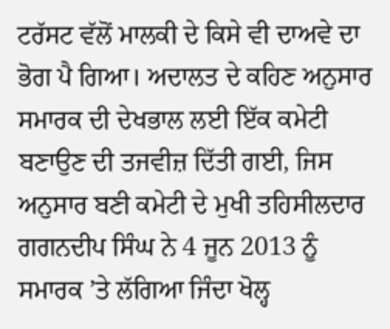ਟਰੱਸਟ ਵੱਲੋਂ ਮਾਲਕੀ ਦੇ ਕਿਸੇ ਵੀ ਦਾਅਵੇ ਦਾ ਭੋਗ ਪੈ ਗਿਆ। ਅਦਾਲਤ ਦੇ ਕਹਿਣ ਅਨੁਸਾਰ ਸਮਾਰਕ ਦੀ ਦੇਖਭਾਲ ਲਈ ਇੱਕ ਕਮੇਟੀ ਬਣਾਉਣ ਦੀ ਤਜਵੀਜ਼ ਦਿੱਤੀ ਗਈ, ਜਿਸ ਅਨੁਸਾਰ ਬਣੀ ਕਮੇਟੀ ਦੇ ਮੁਖੀ ਤਹਿਸੀਲਦਾਰ ਗਗਨਦੀਪ ਸਿੰਘ ਨੇ 4 ਜੂਨ 2013 ਨੂੰ ਸਮਾਰਕ ’ਤੇ ਲੱਗਿਆ ਜਿੰਦਾ ਖੋਲ੍ਹ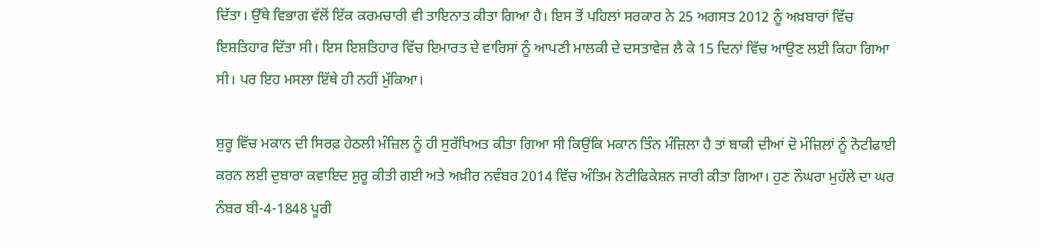ਦਿੱਤਾ। ਉੱਥੇ ਵਿਭਾਗ ਵੱਲੋਂ ਇੱਕ ਕਰਮਚਾਰੀ ਵੀ ਤਾਇਨਾਤ ਕੀਤਾ ਗਿਆ ਹੈ। ਇਸ ਤੋਂ ਪਹਿਲਾਂ ਸਰਕਾਰ ਨੇ 25 ਅਗਸਤ 2012 ਨੂੰ ਅਖ਼ਬਾਰਾਂ ਵਿੱਚ ਇਸ਼ਤਿਹਾਰ ਦਿੱਤਾ ਸੀ। ਇਸ ਇਸ਼ਤਿਹਾਰ ਵਿੱਚ ਇਮਾਰਤ ਦੇ ਵਾਰਿਸਾਂ ਨੂੰ ਆਪਣੀ ਮਾਲਕੀ ਦੇ ਦਸਤਾਵੇਜ਼ ਲੈ ਕੇ 15 ਦਿਨਾਂ ਵਿੱਚ ਆਉਣ ਲਈ ਕਿਹਾ ਗਿਆ ਸੀ। ਪਰ ਇਹ ਮਸਲਾ ਇੱਥੇ ਹੀ ਨਹੀਂ ਮੁੱਕਿਆ।

ਸ਼ੁਰੂ ਵਿੱਚ ਮਕਾਨ ਦੀ ਸਿਰਫ਼ ਹੇਠਲੀ ਮੰਜ਼ਿਲ ਨੂੰ ਹੀ ਸੁਰੱਖਿਅਤ ਕੀਤਾ ਗਿਆ ਸੀ ਕਿਉਂਕਿ ਮਕਾਨ ਤਿੰਨ ਮੰਜ਼ਿਲਾ ਹੈ ਤਾਂ ਬਾਕੀ ਦੀਆਂ ਦੋ ਮੰਜ਼ਿਲਾਂ ਨੂੰ ਨੋਟੀਫਾਈ ਕਰਨ ਲਈ ਦੁਬਾਰਾ ਕਵਾਇਦ ਸ਼ੁਰੂ ਕੀਤੀ ਗਈ ਅਤੇ ਅਖ਼ੀਰ ਨਵੰਬਰ 2014 ਵਿੱਚ ਅੰਤਿਮ ਨੋਟੀਫਿਕੇਸ਼ਨ ਜਾਰੀ ਕੀਤਾ ਗਿਆ। ਹੁਣ ਨੌਘਰਾ ਮੁਹੱਲੇ ਦਾ ਘਰ ਨੰਬਰ ਬੀ-4-1848 ਪੂਰੀ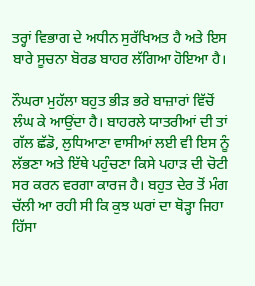ਤਰ੍ਹਾਂ ਵਿਭਾਗ ਦੇ ਅਧੀਨ ਸੁਰੱਖਿਅਤ ਹੈ ਅਤੇ ਇਸ ਬਾਰੇ ਸੂਚਨਾ ਬੋਰਡ ਬਾਹਰ ਲੱਗਿਆ ਹੋਇਆ ਹੈ।

ਨੌਘਰਾ ਮੁਹੱਲਾ ਬਹੁਤ ਭੀੜ ਭਰੇ ਬਾਜ਼ਾਰਾਂ ਵਿੱਚੋਂ ਲੰਘ ਕੇ ਆਉਂਦਾ ਹੈ। ਬਾਹਰਲੇ ਯਾਤਰੀਆਂ ਦੀ ਤਾਂ ਗੱਲ ਛੱਡੋ, ਲੁਧਿਆਣਾ ਵਾਸੀਆਂ ਲਈ ਵੀ ਇਸ ਨੂੰ ਲੱਭਣਾ ਅਤੇ ਇੱਥੇ ਪਹੁੰਚਣਾ ਕਿਸੇ ਪਹਾੜ ਦੀ ਚੋਟੀ ਸਰ ਕਰਨ ਵਰਗਾ ਕਾਰਜ ਹੈ। ਬਹੁਤ ਦੇਰ ਤੋਂ ਮੰਗ ਚੱਲੀ ਆ ਰਹੀ ਸੀ ਕਿ ਕੁਝ ਘਰਾਂ ਦਾ ਥੋੜ੍ਹਾ ਜਿਹਾ ਹਿੱਸਾ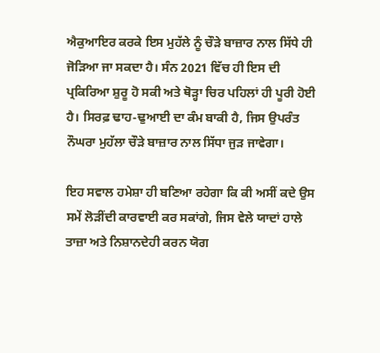ਐਕੁਆਇਰ ਕਰਕੇ ਇਸ ਮੁਹੱਲੇ ਨੂੰ ਚੌੜੇ ਬਾਜ਼ਾਰ ਨਾਲ ਸਿੱਧੇ ਹੀ ਜੋੜਿਆ ਜਾ ਸਕਦਾ ਹੈ। ਸੰਨ 2021 ਵਿੱਚ ਹੀ ਇਸ ਦੀ ਪ੍ਰਕਿਰਿਆ ਸ਼ੁਰੂ ਹੋ ਸਕੀ ਅਤੇ ਥੋੜ੍ਹਾ ਚਿਰ ਪਹਿਲਾਂ ਹੀ ਪੂਰੀ ਹੋਈ ਹੈ। ਸਿਰਫ਼ ਢਾਹ-ਢੁਆਈ ਦਾ ਕੰਮ ਬਾਕੀ ਹੈ, ਜਿਸ ਉਪਰੰਤ ਨੌਘਰਾ ਮੁਹੱਲਾ ਚੌੜੇ ਬਾਜ਼ਾਰ ਨਾਲ ਸਿੱਧਾ ਜੁੜ ਜਾਵੇਗਾ।

ਇਹ ਸਵਾਲ ਹਮੇਸ਼ਾ ਹੀ ਬਣਿਆ ਰਹੇਗਾ ਕਿ ਕੀ ਅਸੀਂ ਕਦੇ ਉਸ ਸਮੇਂ ਲੋੜੀਂਦੀ ਕਾਰਵਾਈ ਕਰ ਸਕਾਂਗੇ, ਜਿਸ ਵੇਲੇ ਯਾਦਾਂ ਹਾਲੇ ਤਾਜ਼ਾ ਅਤੇ ਨਿਸ਼ਾਨਦੇਹੀ ਕਰਨ ਯੋਗ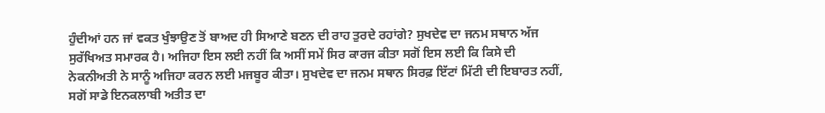ਹੁੰਦੀਆਂ ਹਨ ਜਾਂ ਵਕਤ ਖੁੰਝਾਉਣ ਤੋਂ ਬਾਅਦ ਹੀ ਸਿਆਣੇ ਬਣਨ ਦੀ ਰਾਹ ਤੁਰਦੇ ਰਹਾਂਗੇ? ਸੁਖਦੇਵ ਦਾ ਜਨਮ ਸਥਾਨ ਅੱਜ ਸੁਰੱਖਿਅਤ ਸਮਾਰਕ ਹੈ। ਅਜਿਹਾ ਇਸ ਲਈ ਨਹੀਂ ਕਿ ਅਸੀਂ ਸਮੇਂ ਸਿਰ ਕਾਰਜ ਕੀਤਾ ਸਗੋਂ ਇਸ ਲਈ ਕਿ ਕਿਸੇ ਦੀ ਨੇਕਨੀਅਤੀ ਨੇ ਸਾਨੂੰ ਅਜਿਹਾ ਕਰਨ ਲਈ ਮਜਬੂਰ ਕੀਤਾ। ਸੁਖਦੇਵ ਦਾ ਜਨਮ ਸਥਾਨ ਸਿਰਫ਼ ਇੱਟਾਂ ਮਿੱਟੀ ਦੀ ਇਬਾਰਤ ਨਹੀਂ, ਸਗੋਂ ਸਾਡੇ ਇਨਕਲਾਬੀ ਅਤੀਤ ਦਾ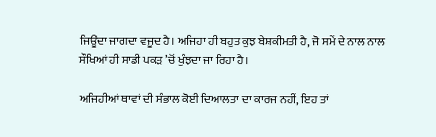ਜਿਊਂਦਾ ਜਾਗਦਾ ਵਜੂਦ ਹੈ। ਅਜਿਹਾ ਹੀ ਬਹੁਤ ਕੁਝ ਬੇਸ਼ਕੀਮਤੀ ਹੈ, ਜੋ ਸਮੇਂ ਦੇ ਨਾਲ ਨਾਲ ਸੌਖਿਆਂ ਹੀ ਸਾਡੀ ਪਕੜ ’ਚੋਂ ਖੁੰਝਦਾ ਜਾ ਰਿਹਾ ਹੈ।

ਅਜਿਹੀਆਂ ਥਾਵਾਂ ਦੀ ਸੰਭਾਲ ਕੋਈ ਦਿਆਲਤਾ ਦਾ ਕਾਰਜ ਨਹੀਂ, ਇਹ ਤਾਂ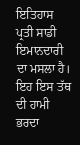ਇਤਿਹਾਸ ਪ੍ਰਤੀ ਸਾਡੀ ਇਮਾਨਦਾਰੀ ਦਾ ਮਸਲਾ ਹੈ। ਇਹ ਇਸ ਤੱਥ ਦੀ ਹਾਮੀ ਭਰਦਾ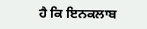ਹੈ ਕਿ ਇਨਕਲਾਬ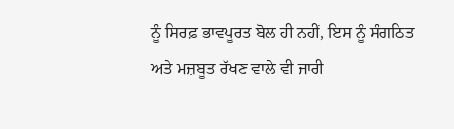ਨੂੰ ਸਿਰਫ਼ ਭਾਵਪੂਰਤ ਬੋਲ ਹੀ ਨਹੀਂ, ਇਸ ਨੂੰ ਸੰਗਠਿਤ ਅਤੇ ਮਜ਼ਬੂਤ ਰੱਖਣ ਵਾਲੇ ਵੀ ਜਾਰੀ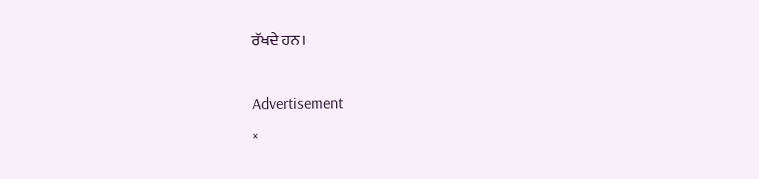ਰੱਖਦੇ ਹਨ।

Advertisement
×